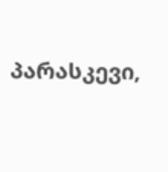პარასკევი,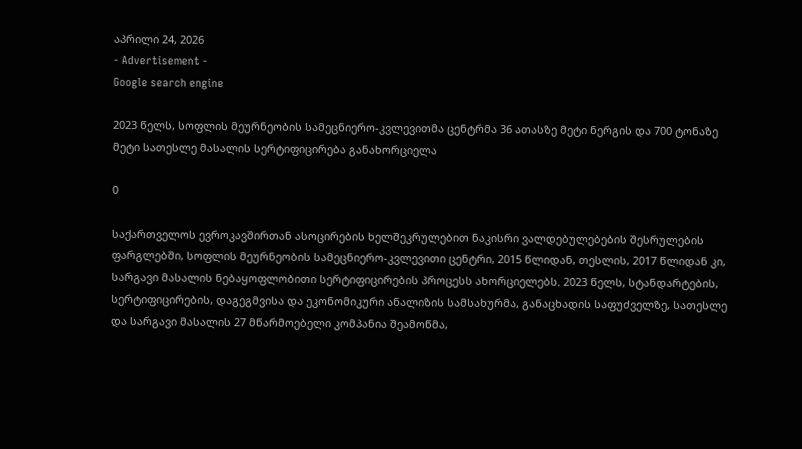აპრილი 24, 2026
- Advertisement -
Google search engine

2023 წელს, სოფლის მეურნეობის სამეცნიერო-კვლევითმა ცენტრმა 36 ათასზე მეტი ნერგის და 700 ტონაზე მეტი სათესლე მასალის სერტიფიცირება განახორციელა

0

საქართველოს ევროკავშირთან ასოცირების ხელშეკრულებით ნაკისრი ვალდებულებების შესრულების ფარგლებში, სოფლის მეურნეობის სამეცნიერო-კვლევითი ცენტრი, 2015 წლიდან, თესლის, 2017 წლიდან კი, სარგავი მასალის ნებაყოფლობითი სერტიფიცირების პროცესს ახორციელებს. 2023 წელს, სტანდარტების, სერტიფიცირების, დაგეგმვისა და ეკონომიკური ანალიზის სამსახურმა, განაცხადის საფუძველზე, სათესლე და სარგავი მასალის 27 მწარმოებელი კომპანია შეამოწმა,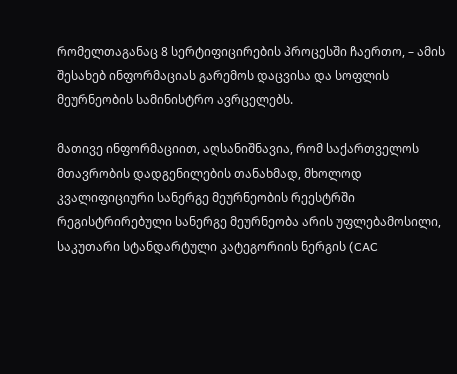რომელთაგანაც 8 სერტიფიცირების პროცესში ჩაერთო, – ამის შესახებ ინფორმაციას გარემოს დაცვისა და სოფლის მეურნეობის სამინისტრო ავრცელებს.

მათივე ინფორმაციით, აღსანიშნავია, რომ საქართველოს მთავრობის დადგენილების თანახმად, მხოლოდ კვალიფიციური სანერგე მეურნეობის რეესტრში რეგისტრირებული სანერგე მეურნეობა არის უფლებამოსილი, საკუთარი სტანდარტული კატეგორიის ნერგის (CAC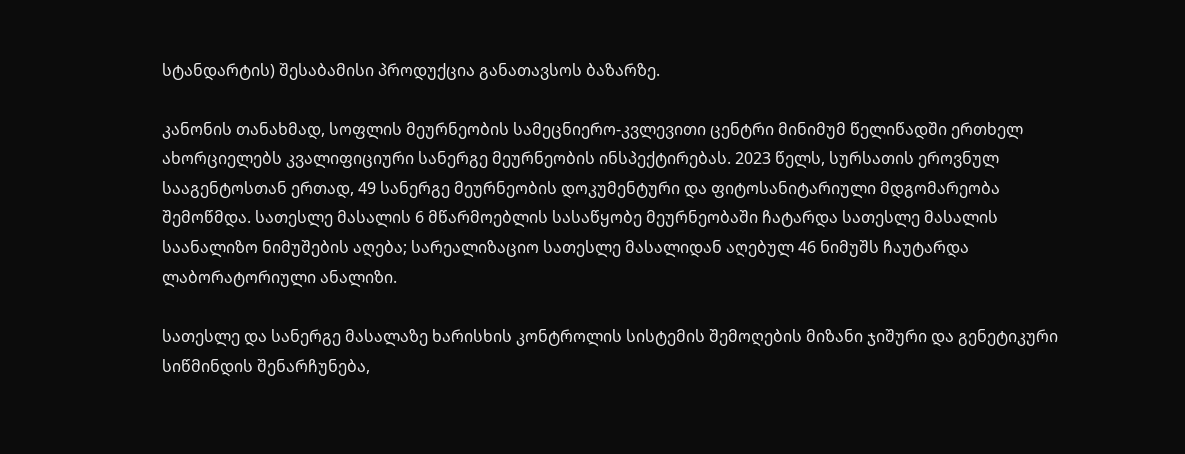სტანდარტის) შესაბამისი პროდუქცია განათავსოს ბაზარზე.

კანონის თანახმად, სოფლის მეურნეობის სამეცნიერო-კვლევითი ცენტრი მინიმუმ წელიწადში ერთხელ ახორციელებს კვალიფიციური სანერგე მეურნეობის ინსპექტირებას. 2023 წელს, სურსათის ეროვნულ სააგენტოსთან ერთად, 49 სანერგე მეურნეობის დოკუმენტური და ფიტოსანიტარიული მდგომარეობა შემოწმდა. სათესლე მასალის 6 მწარმოებლის სასაწყობე მეურნეობაში ჩატარდა სათესლე მასალის საანალიზო ნიმუშების აღება; სარეალიზაციო სათესლე მასალიდან აღებულ 46 ნიმუშს ჩაუტარდა ლაბორატორიული ანალიზი.

სათესლე და სანერგე მასალაზე ხარისხის კონტროლის სისტემის შემოღების მიზანი ჯიშური და გენეტიკური სიწმინდის შენარჩუნება,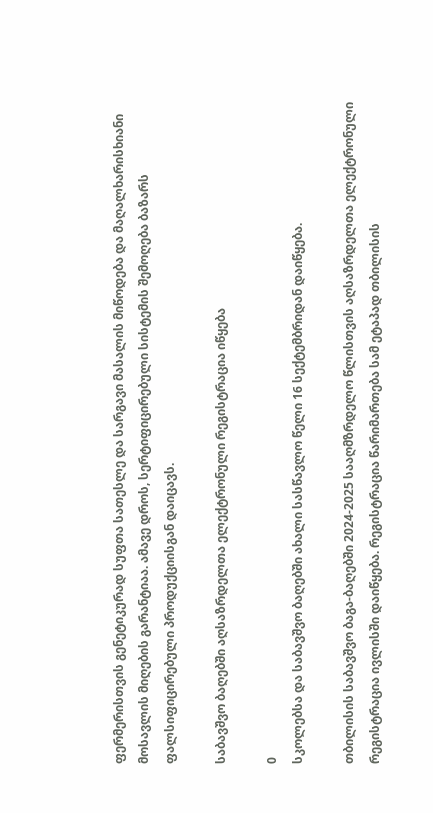ფერმერისთვის გენეტიკურად სუფთა სათესლე და სარგავი მასალის მიწოდება და მაღალხარისხიანი მოსავლის მიღების გარანტიაა. ამავე დროს, სერტიფიცირებული სისტემის შემოღება ბაზარს ფალსიფიცირებული პროდუქციისგან დაიცავს.

საბავშვო ბაღებში აღსაზრდელთა ელექტრონული რეგისტრაცია იწყება

0
სკოლებსა და საბავშვო ბაღებში ახალი სასწავლო წელი 16 სექტემბრიდან დაიწყება.

თბილისის საბავშვო ბაგა-ბაღებში 2024-2025 სააღმზრდელო წლისთვის აღსაზრდელთა ელექტრონული რეგისტრაცია ივლისში დაიწყება. რეგისტრაცია წარიმართება სამ ეტაპად თბილისის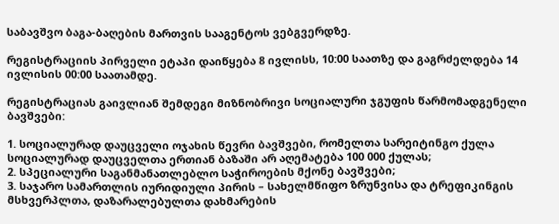საბავშვო ბაგა-ბაღების მართვის სააგენტოს ვებგვერდზე.

რეგისტრაციის პირველი ეტაპი დაიწყება 8 ივლისს, 10:00 საათზე და გაგრძელდება 14 ივლისის 00:00 საათამდე.

რეგისტრაციას გაივლიან შემდეგი მიზნობრივი სოციალური ჯგუფის წარმომადგენელი ბავშვები:

1. სოციალურად დაუცველი ოჯახის წევრი ბავშვები, რომელთა სარეიტინგო ქულა სოციალურად დაუცველთა ერთიან ბაზაში არ აღემატება 100 000 ქულას;
2. სპეციალური საგანმანათლებლო საჭიროების მქონე ბავშვები;
3. საჯარო სამართლის იურიდიული პირის – სახელმწიფო ზრუნვისა და ტრეფიკინგის მსხვერპლთა, დაზარალებულთა დახმარების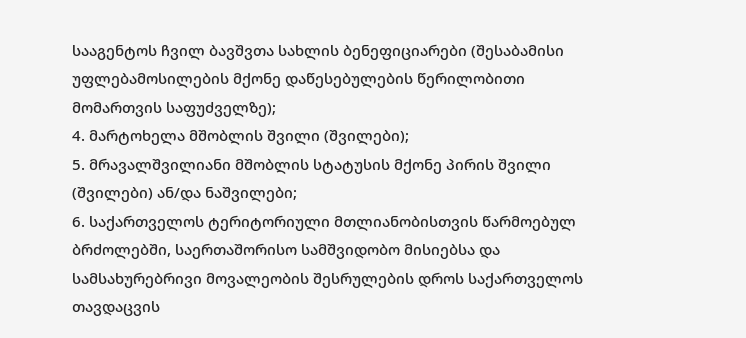სააგენტოს ჩვილ ბავშვთა სახლის ბენეფიციარები (შესაბამისი უფლებამოსილების მქონე დაწესებულების წერილობითი მომართვის საფუძველზე);
4. მარტოხელა მშობლის შვილი (შვილები);
5. მრავალშვილიანი მშობლის სტატუსის მქონე პირის შვილი (შვილები) ან/და ნაშვილები;
6. საქართველოს ტერიტორიული მთლიანობისთვის წარმოებულ ბრძოლებში, საერთაშორისო სამშვიდობო მისიებსა და სამსახურებრივი მოვალეობის შესრულების დროს საქართველოს თავდაცვის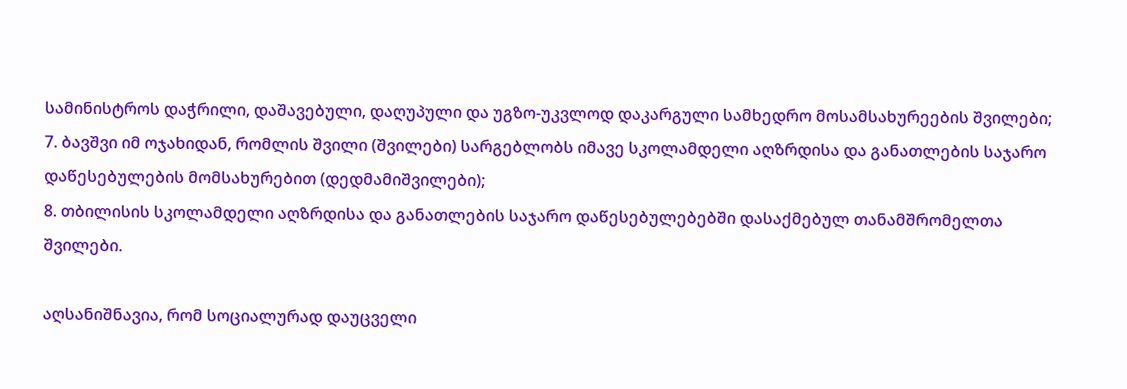სამინისტროს დაჭრილი, დაშავებული, დაღუპული და უგზო-უკვლოდ დაკარგული სამხედრო მოსამსახურეების შვილები;
7. ბავშვი იმ ოჯახიდან, რომლის შვილი (შვილები) სარგებლობს იმავე სკოლამდელი აღზრდისა და განათლების საჯარო დაწესებულების მომსახურებით (დედმამიშვილები);
8. თბილისის სკოლამდელი აღზრდისა და განათლების საჯარო დაწესებულებებში დასაქმებულ თანამშრომელთა შვილები.

აღსანიშნავია, რომ სოციალურად დაუცველი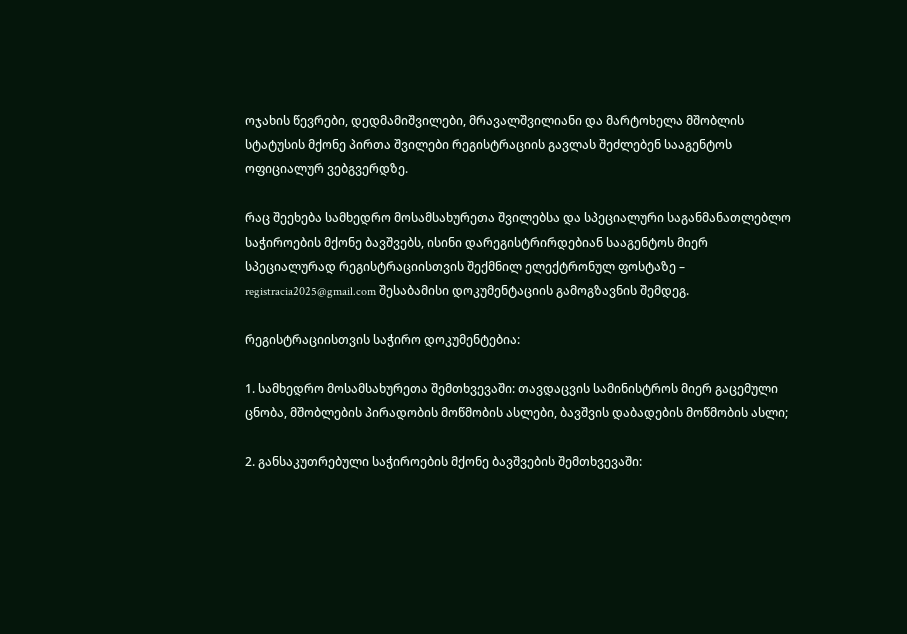ოჯახის წევრები, დედმამიშვილები, მრავალშვილიანი და მარტოხელა მშობლის სტატუსის მქონე პირთა შვილები რეგისტრაციის გავლას შეძლებენ სააგენტოს ოფიციალურ ვებგვერდზე.

რაც შეეხება სამხედრო მოსამსახურეთა შვილებსა და სპეციალური საგანმანათლებლო საჭიროების მქონე ბავშვებს, ისინი დარეგისტრირდებიან სააგენტოს მიერ სპეციალურად რეგისტრაციისთვის შექმნილ ელექტრონულ ფოსტაზე – registracia2025@gmail.com შესაბამისი დოკუმენტაციის გამოგზავნის შემდეგ.

რეგისტრაციისთვის საჭირო დოკუმენტებია:

1. სამხედრო მოსამსახურეთა შემთხვევაში: თავდაცვის სამინისტროს მიერ გაცემული ცნობა, მშობლების პირადობის მოწმობის ასლები, ბავშვის დაბადების მოწმობის ასლი;

2. განსაკუთრებული საჭიროების მქონე ბავშვების შემთხვევაში: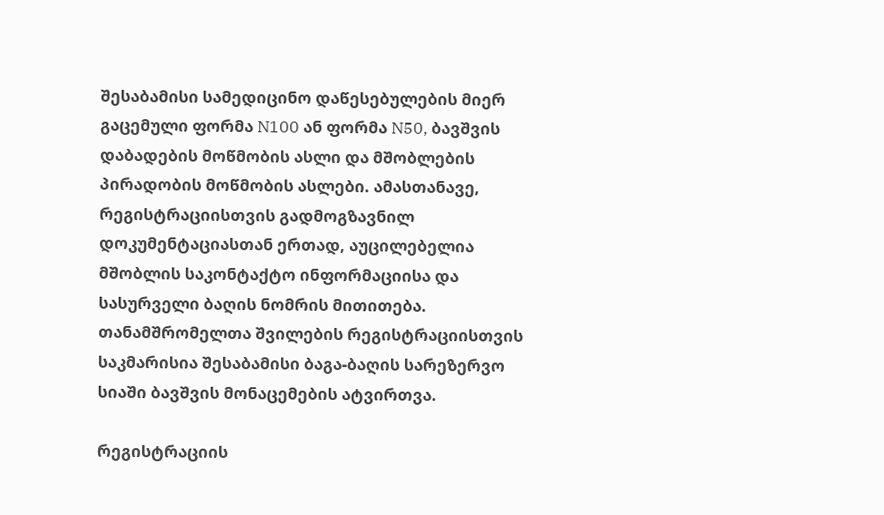შესაბამისი სამედიცინო დაწესებულების მიერ გაცემული ფორმა N100 ან ფორმა N50, ბავშვის დაბადების მოწმობის ასლი და მშობლების პირადობის მოწმობის ასლები. ამასთანავე, რეგისტრაციისთვის გადმოგზავნილ დოკუმენტაციასთან ერთად, აუცილებელია მშობლის საკონტაქტო ინფორმაციისა და სასურველი ბაღის ნომრის მითითება. თანამშრომელთა შვილების რეგისტრაციისთვის საკმარისია შესაბამისი ბაგა-ბაღის სარეზერვო სიაში ბავშვის მონაცემების ატვირთვა.

რეგისტრაციის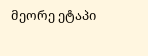მეორე ეტაპი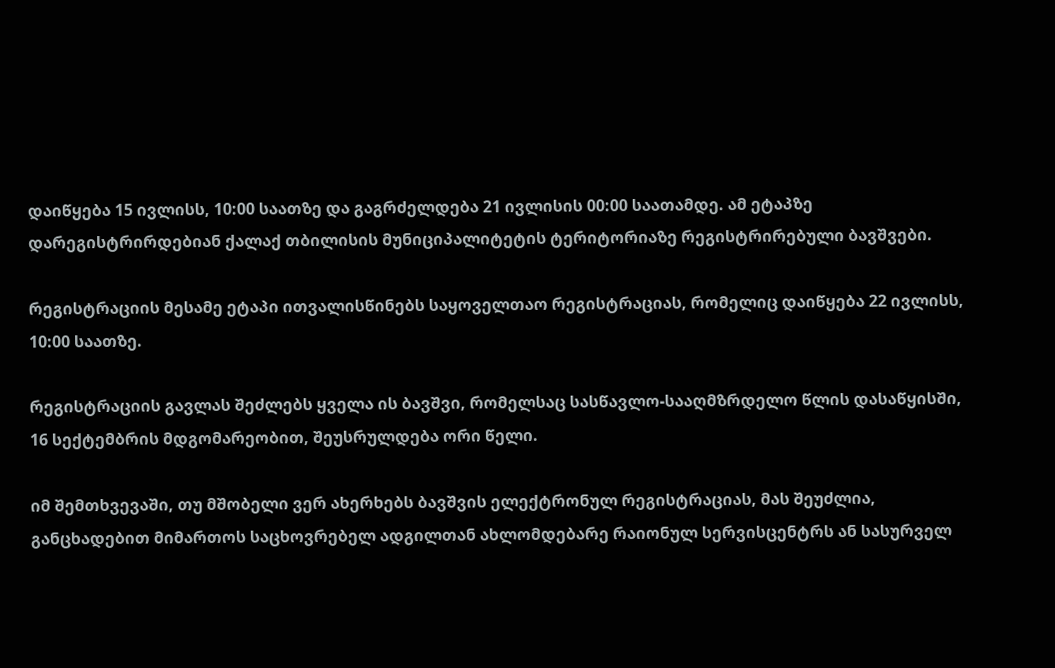დაიწყება 15 ივლისს, 10:00 საათზე და გაგრძელდება 21 ივლისის 00:00 საათამდე. ამ ეტაპზე დარეგისტრირდებიან ქალაქ თბილისის მუნიციპალიტეტის ტერიტორიაზე რეგისტრირებული ბავშვები.

რეგისტრაციის მესამე ეტაპი ითვალისწინებს საყოველთაო რეგისტრაციას, რომელიც დაიწყება 22 ივლისს, 10:00 საათზე.

რეგისტრაციის გავლას შეძლებს ყველა ის ბავშვი, რომელსაც სასწავლო-სააღმზრდელო წლის დასაწყისში, 16 სექტემბრის მდგომარეობით, შეუსრულდება ორი წელი.

იმ შემთხვევაში, თუ მშობელი ვერ ახერხებს ბავშვის ელექტრონულ რეგისტრაციას, მას შეუძლია, განცხადებით მიმართოს საცხოვრებელ ადგილთან ახლომდებარე რაიონულ სერვისცენტრს ან სასურველ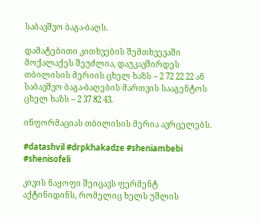საბავშვო ბაგა-ბაღს.

დამატებითი კითხვების შემთხვევაში მოქალაქეს შეუძლია, დაუკავშირდეს თბილისის მერიის ცხელ ხაზს – 2 72 22 22 ან საბავშვო ბაგა-ბაღების მართვის სააგენტოს ცხელ ხაზს – 2 37 82 43.

ინფორმაციას თბილისის მერია ავრცელებს.

#datashvil #drpkhakadze #sheniambebi #shenisofeli

კივის ნაყოფი შეიცავს ფერმენტ აქტინიდინს, რომელიც ხელს უშლის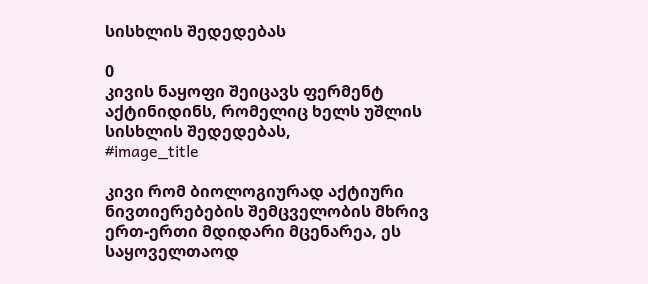სისხლის შედედებას

0
კივის ნაყოფი შეიცავს ფერმენტ აქტინიდინს, რომელიც ხელს უშლის სისხლის შედედებას,
#image_title

კივი რომ ბიოლოგიურად აქტიური ნივთიერებების შემცველობის მხრივ ერთ-ერთი მდიდარი მცენარეა, ეს საყოველთაოდ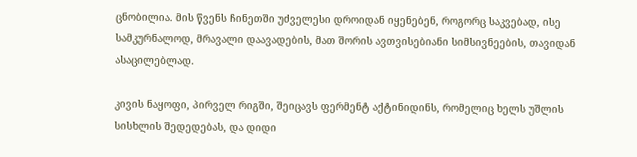ცნობილია. მის წვენს ჩინეთში უძველესი დროიდან იყენებენ, როგორც საკვებად, ისე სამკურნალოდ, მრავალი დაავადების, მათ შორის ავთვისებიანი სიმსივნეების, თავიდან ასაცილებლად.

კივის ნაყოფი, პირველ რიგში, შეიცავს ფერმენტ აქტინიდინს, რომელიც ხელს უშლის სისხლის შედედებას, და დიდი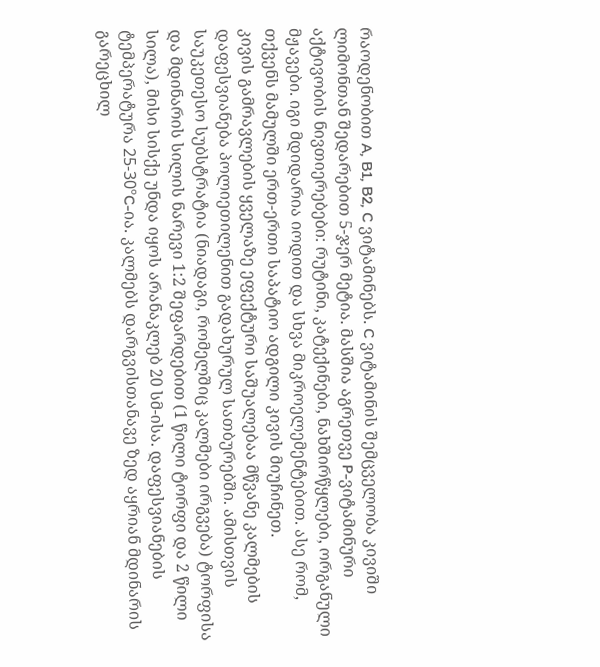რაოდენობით A, B1, B2, C ვიტამინებს. C ვიტამინის შემცველობა კივიში ლიმონთან შედარებით 5-ჯერ მეტია. მასშია აგრეთვე P-ვიტამინური აქტივობის ნივთიერებები: რუტინი, კატექინები, ნახშირწყლები, ორგანული მჟავები. იგი მდიდარია იოდით და სხვა მიკროელემენტებით. ასე რომ, თქვენს მამულში ერთ-ერთი საპატიო ადგილი კივის მიუჩინეთ.
კივის გამრავლების ყველაზე ეფექტური საშუალებაა მწვანე კალმების დაფესვიანება პოლიეთილენით გადახურულ სათბურებში. ამისთვის საუკეთესო სუბსტრატია (ნიადაგი, რომელშიც კალმები ირგვება) ტორფისა და მდინარის სილის ნარევი 1:2 შეფარდებით (1 წილი ტორფი და 2 წილი სილა), მისი სისქე უნდა იყოს არანაკლებ 20 სმ-ისა. დაფესვიანების ტემპერატურა 25-30ºC-ია. კალმებს დარგვისთანავე ზედ აყრიან მდინარის გარეცხილ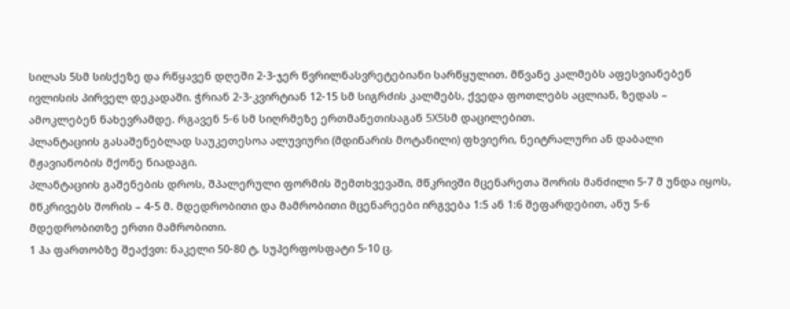სილას 5სმ სისქეზე და რწყავენ დღეში 2-3-ჯერ წვრილნასვრეტებიანი სარწყულით. მწვანე კალმებს აფესვიანებენ ივლისის პირველ დეკადაში. ჭრიან 2-3-კვირტიან 12-15 სმ სიგრძის კალმებს, ქვედა ფოთლებს აცლიან, ზედას – ამოკლებენ ნახევრამდე. რგავენ 5-6 სმ სიღრმეზე ერთმანეთისაგან 5X5სმ დაცილებით.
პლანტაციის გასაშენებლად საუკეთესოა ალუვიური (მდინარის მოტანილი) ფხვიერი, ნეიტრალური ან დაბალი მჟავიანობის მქონე ნიადაგი.
პლანტაციის გაშენების დროს, შპალერული ფორმის შემთხვევაში, მწკრივში მცენარეთა შორის მანძილი 5-7 მ უნდა იყოს, მწკრივებს შორის – 4-5 მ. მდედრობითი და მამრობითი მცენარეები ირგვება 1:5 ან 1:6 შეფარდებით, ანუ 5-6 მდედრობითზე ერთი მამრობითი.
1 ჰა ფართობზე შეაქვთ: ნაკელი 50-80 ტ, სუპერფოსფატი 5-10 ც.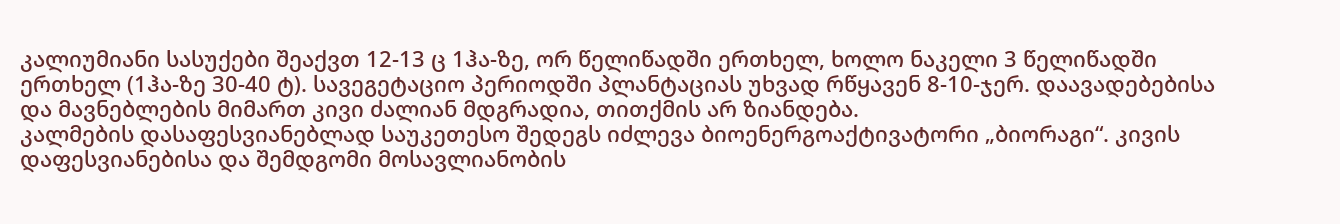კალიუმიანი სასუქები შეაქვთ 12-13 ც 1ჰა-ზე, ორ წელიწადში ერთხელ, ხოლო ნაკელი 3 წელიწადში ერთხელ (1ჰა-ზე 30-40 ტ). სავეგეტაციო პერიოდში პლანტაციას უხვად რწყავენ 8-10-ჯერ. დაავადებებისა და მავნებლების მიმართ კივი ძალიან მდგრადია, თითქმის არ ზიანდება.
კალმების დასაფესვიანებლად საუკეთესო შედეგს იძლევა ბიოენერგოაქტივატორი „ბიორაგი“. კივის დაფესვიანებისა და შემდგომი მოსავლიანობის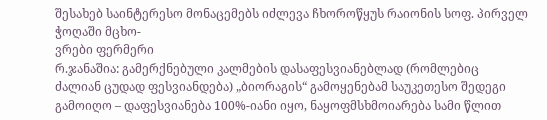შესახებ საინტერესო მონაცემებს იძლევა ჩხოროწყუს რაიონის სოფ. პირველ ჭოღაში მცხო-
ვრები ფერმერი
რ.ჯანაშია: გამერქნებული კალმების დასაფესვიანებლად (რომლებიც
ძალიან ცუდად ფესვიანდება) „ბიორაგის“ გამოყენებამ საუკეთესო შედეგი გამოიღო – დაფესვიანება 100%-იანი იყო, ნაყოფმსხმოიარება სამი წლით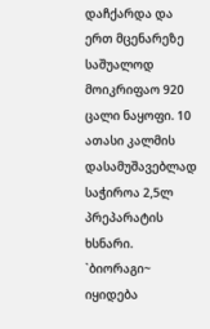დაჩქარდა და ერთ მცენარეზე საშუალოდ მოიკრიფაო 920 ცალი ნაყოფი. 10 ათასი კალმის დასამუშავებლად საჭიროა 2,5ლ პრეპარატის ხსნარი. `ბიორაგი~ იყიდება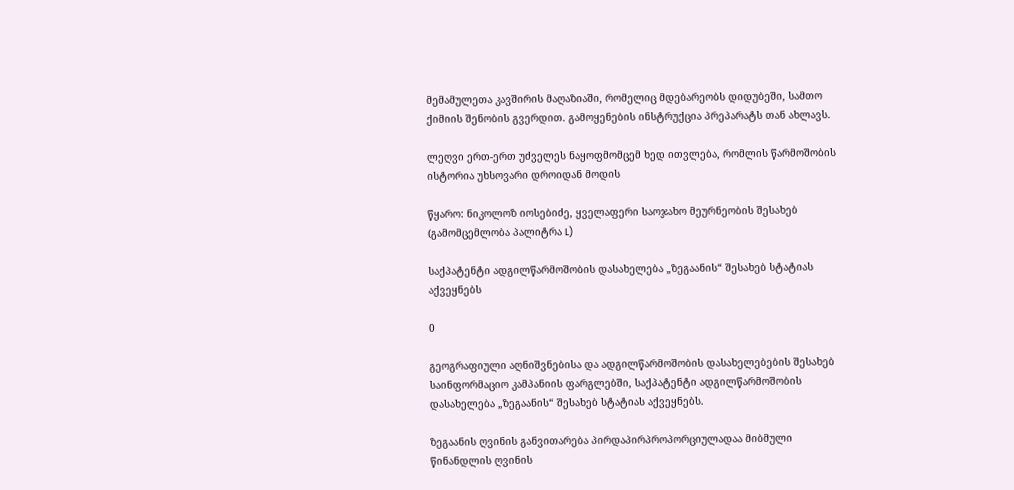მემამულეთა კავშირის მაღაზიაში, რომელიც მდებარეობს დიდუბეში, სამთო ქიმიის შენობის გვერდით. გამოყენების ინსტრუქცია პრეპარატს თან ახლავს.

ლეღვი ერთ-ერთ უძველეს ნაყოფმომცემ ხედ ითვლება, რომლის წარმოშობის ისტორია უხსოვარი დროიდან მოდის

წყარო: ნიკოლოზ იოსებიძე, ყველაფერი საოჯახო მეურნეობის შესახებ (გამომცემლობა პალიტრა L)

საქპატენტი ადგილწარმოშობის დასახელება „ზეგაანის“ შესახებ სტატიას აქვეყნებს

0

გეოგრაფიული აღნიშვნებისა და ადგილწარმოშობის დასახელებების შესახებ საინფორმაციო კამპანიის ფარგლებში, საქპატენტი ადგილწარმოშობის დასახელება „ზეგაანის“ შესახებ სტატიას აქვეყნებს.

ზეგაანის ღვინის განვითარება პირდაპირპროპორციულადაა მიბმული წინანდლის ღვინის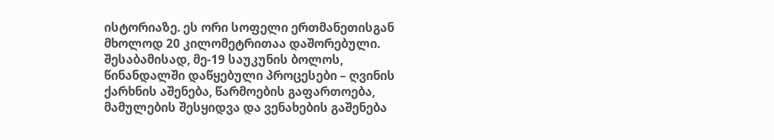ისტორიაზე. ეს ორი სოფელი ერთმანეთისგან მხოლოდ 20 კილომეტრითაა დაშორებული. შესაბამისად, მე-19 საუკუნის ბოლოს, წინანდალში დაწყებული პროცესები – ღვინის ქარხნის აშენება, წარმოების გაფართოება, მამულების შესყიდვა და ვენახების გაშენება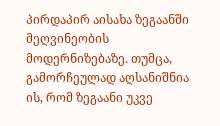პირდაპირ აისახა ზეგაანში მეღვინეობის მოდერნიზებაზე. თუმცა, გამორჩეულად აღსანიშნია ის, რომ ზეგაანი უკვე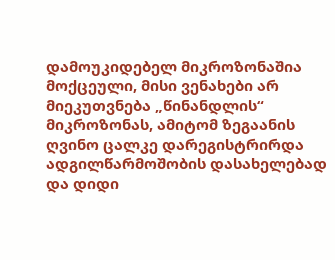დამოუკიდებელ მიკროზონაშია მოქცეული, მისი ვენახები არ მიეკუთვნება „წინანდლის“ მიკროზონას, ამიტომ ზეგაანის ღვინო ცალკე დარეგისტრირდა ადგილწარმოშობის დასახელებად და დიდი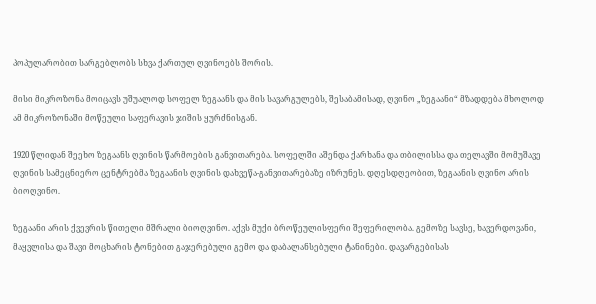პოპულარობით სარგებლობს სხვა ქართულ ღვინოებს შორის.

მისი მიკროზონა მოიცავს უშუალოდ სოფელ ზეგაანს და მის სავარგულებს, შესაბამისად, ღვინო „ზეგაანი“ მზადდება მხოლოდ ამ მიკროზონაში მოწეული საფერავის ჯიშის ყურძნისგან.

1920 წლიდან შეეხო ზეგაანს ღვინის წარმოების განვითარება. სოფელში აშენდა ქარხანა და თბილისსა და თელავში მომუშავე ღვინის სამეცნიერო ცენტრებმა ზეგაანის ღვინის დახვეწა-განვითარებაზე იზრუნეს. დღესდღეობით, ზეგაანის ღვინო არის ბიოღვინო.

ზეგაანი არის ქვევრის წითელი მშრალი ბიოღვინო. აქვს მუქი ბროწეულისფერი შეფერილობა. გემოზე სავსე, ხავერდოვანი, მაყვლისა და შავი მოცხარის ტონებით გაჯერებული გემო და დაბალანსებული ტანინები. დავარგებისას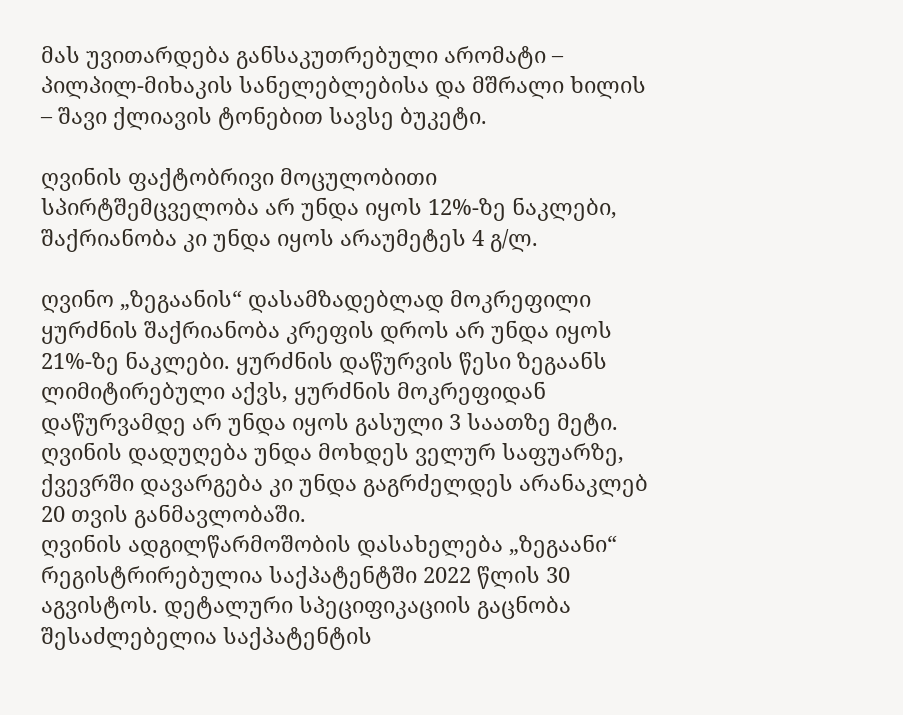მას უვითარდება განსაკუთრებული არომატი – პილპილ-მიხაკის სანელებლებისა და მშრალი ხილის – შავი ქლიავის ტონებით სავსე ბუკეტი.

ღვინის ფაქტობრივი მოცულობითი სპირტშემცველობა არ უნდა იყოს 12%-ზე ნაკლები, შაქრიანობა კი უნდა იყოს არაუმეტეს 4 გ/ლ.

ღვინო „ზეგაანის“ დასამზადებლად მოკრეფილი ყურძნის შაქრიანობა კრეფის დროს არ უნდა იყოს 21%-ზე ნაკლები. ყურძნის დაწურვის წესი ზეგაანს ლიმიტირებული აქვს, ყურძნის მოკრეფიდან დაწურვამდე არ უნდა იყოს გასული 3 საათზე მეტი. ღვინის დადუღება უნდა მოხდეს ველურ საფუარზე, ქვევრში დავარგება კი უნდა გაგრძელდეს არანაკლებ 20 თვის განმავლობაში.
ღვინის ადგილწარმოშობის დასახელება „ზეგაანი“ რეგისტრირებულია საქპატენტში 2022 წლის 30 აგვისტოს. დეტალური სპეციფიკაციის გაცნობა შესაძლებელია საქპატენტის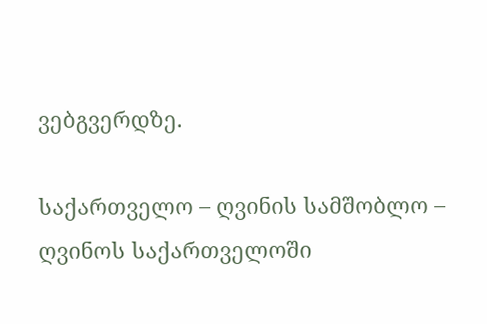ვებგვერდზე.

საქართველო – ღვინის სამშობლო – ღვინოს საქართველოში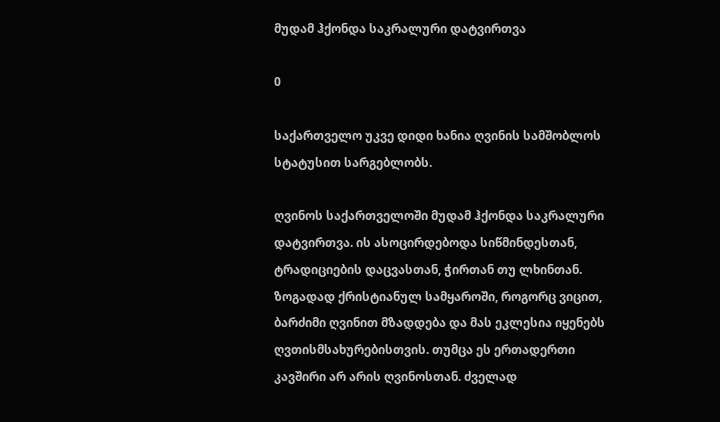მუდამ ჰქონდა საკრალური დატვირთვა

0

საქართველო უკვე დიდი ხანია ღვინის სამშობლოს სტატუსით სარგებლობს.

ღვინოს საქართველოში მუდამ ჰქონდა საკრალური დატვირთვა. ის ასოცირდებოდა სიწმინდესთან, ტრადიციების დაცვასთან, ჭირთან თუ ლხინთან. ზოგადად ქრისტიანულ სამყაროში, როგორც ვიცით, ბარძიმი ღვინით მზადდება და მას ეკლესია იყენებს ღვთისმსახურებისთვის. თუმცა ეს ერთადერთი კავშირი არ არის ღვინოსთან. ძველად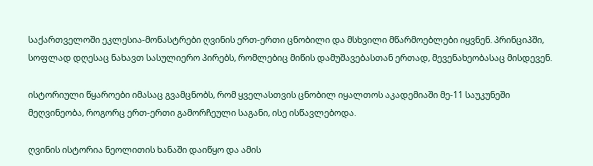საქართველოში ეკლესია-მონასტრები ღვინის ერთ-ერთი ცნობილი და მსხვილი მწარმოებლები იყვნენ. პრინციპში, სოფლად დღესაც ნახავთ სასულიერო პირებს, რომლებიც მიწის დამუშავებასთან ერთად, მევენახეობასაც მისდევენ.

ისტორიული წყაროები იმასაც გვამცნობს, რომ ყველასთვის ცნობილ იყალთოს აკადემიაში მე-11 საუკუნეში მეღვინეობა, როგორც ერთ-ერთი გამორჩეული საგანი, ისე ისწავლებოდა.

ღვინის ისტორია ნეოლითის ხანაში დაიწყო და ამის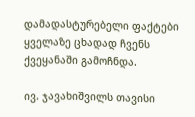დამადასტურებელი ფაქტები ყველაზე ცხადად ჩვენს ქვეყანაში გამოჩნდა.

ივ. ჯავახიშვილს თავისი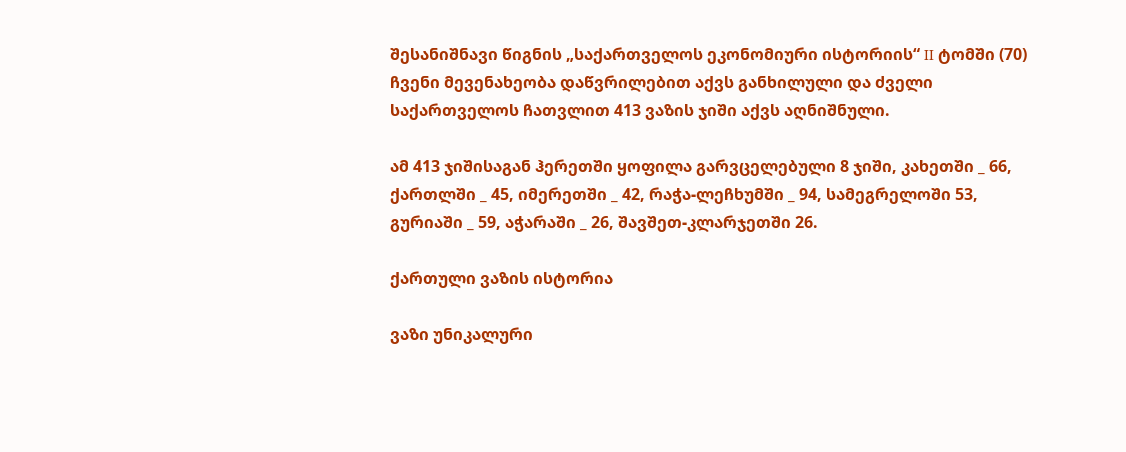შესანიშნავი წიგნის „საქართველოს ეკონომიური ისტორიის“ II ტომში (70) ჩვენი მევენახეობა დაწვრილებით აქვს განხილული და ძველი საქართველოს ჩათვლით 413 ვაზის ჯიში აქვს აღნიშნული.

ამ 413 ჯიშისაგან ჰერეთში ყოფილა გარვცელებული 8 ჯიში, კახეთში _ 66, ქართლში _ 45, იმერეთში _ 42, რაჭა-ლეჩხუმში _ 94, სამეგრელოში 53, გურიაში _ 59, აჭარაში _ 26, შავშეთ-კლარჯეთში 26.

ქართული ვაზის ისტორია

ვაზი უნიკალური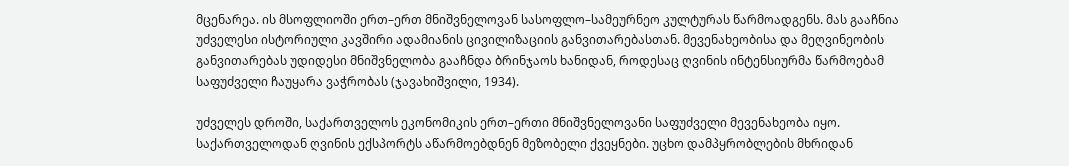მცენარეა. ის მსოფლიოში ერთ–ერთ მნიშვნელოვან სასოფლო–სამეურნეო კულტურას წარმოადგენს. მას გააჩნია უძველესი ისტორიული კავშირი ადამიანის ცივილიზაციის განვითარებასთან. მევენახეობისა და მეღვინეობის განვითარებას უდიდესი მნიშვნელობა გააჩნდა ბრინჯაოს ხანიდან, როდესაც ღვინის ინტენსიურმა წარმოებამ საფუძველი ჩაუყარა ვაჭრობას (ჯავახიშვილი, 1934).

უძველეს დროში, საქართველოს ეკონომიკის ერთ–ერთი მნიშვნელოვანი საფუძველი მევენახეობა იყო.  საქართველოდან ღვინის ექსპორტს აწარმოებდნენ მეზობელი ქვეყნები. უცხო დამპყრობლების მხრიდან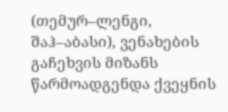(თემურ–ლენგი, შაჰ–აბასი), ვენახების გაჩეხვის მიზანს წარმოადგენდა ქვეყნის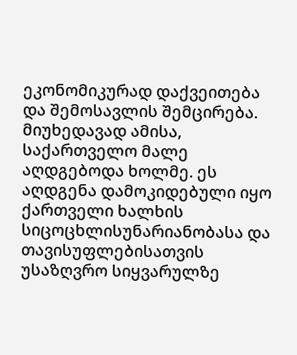ეკონომიკურად დაქვეითება და შემოსავლის შემცირება. მიუხედავად ამისა, საქართველო მალე აღდგებოდა ხოლმე. ეს აღდგენა დამოკიდებული იყო ქართველი ხალხის სიცოცხლისუნარიანობასა და თავისუფლებისათვის უსაზღვრო სიყვარულზე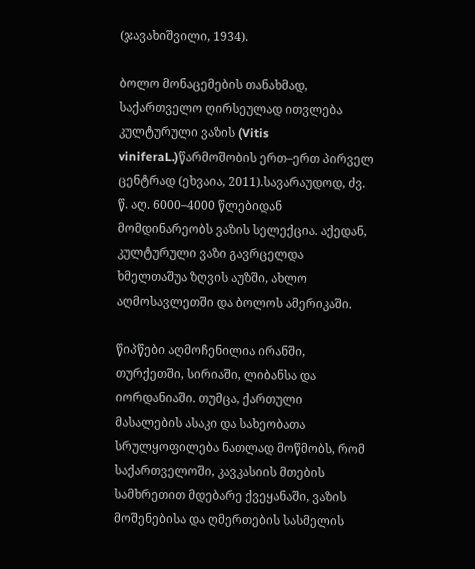(ჯავახიშვილი, 1934).

ბოლო მონაცემების თანახმად, საქართველო ღირსეულად ითვლება კულტურული ვაზის (Vitis viniferaL.)წარმოშობის ერთ–ერთ პირველ ცენტრად (ეხვაია, 2011).სავარაუდოდ, ძვ. წ. აღ. 6000–4000 წლებიდან მომდინარეობს ვაზის სელექცია. აქედან, კულტურული ვაზი გავრცელდა ხმელთაშუა ზღვის აუზში, ახლო აღმოსავლეთში და ბოლოს ამერიკაში.

წიპწები აღმოჩენილია ირანში, თურქეთში, სირიაში, ლიბანსა და იორდანიაში. თუმცა, ქართული მასალების ასაკი და სახეობათა სრულყოფილება ნათლად მოწმობს, რომ საქართველოში, კავკასიის მთების სამხრეთით მდებარე ქვეყანაში, ვაზის მოშენებისა და ღმერთების სასმელის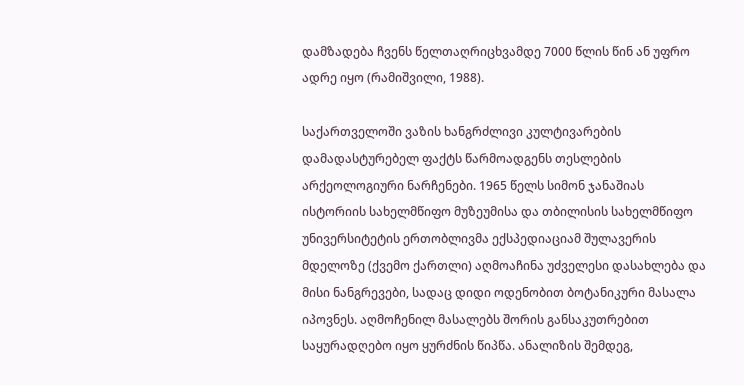დამზადება ჩვენს წელთაღრიცხვამდე 7000 წლის წინ ან უფრო ადრე იყო (რამიშვილი, 1988).

საქართველოში ვაზის ხანგრძლივი კულტივარების დამადასტურებელ ფაქტს წარმოადგენს თესლების არქეოლოგიური ნარჩენები. 1965 წელს სიმონ ჯანაშიას ისტორიის სახელმწიფო მუზეუმისა და თბილისის სახელმწიფო უნივერსიტეტის ერთობლივმა ექსპედიაციამ შულავერის მდელოზე (ქვემო ქართლი) აღმოაჩინა უძველესი დასახლება და მისი ნანგრევები, სადაც დიდი ოდენობით ბოტანიკური მასალა იპოვნეს. აღმოჩენილ მასალებს შორის განსაკუთრებით საყურადღებო იყო ყურძნის წიპწა. ანალიზის შემდეგ,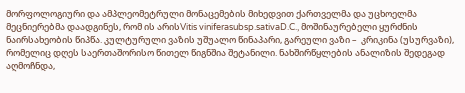მორფოლოგიური და ამპლეომეტრული მონაცემების მიხედვით ქართველმა და უცხოელმა მეცნიერებმა დაადგინეს, რომ ის არისVitis viniferasubsp.sativaD.C., მოშინაურებელი ყურძნის ნაირსახეობის წიპწა. კულტურული ვაზის უშუალო წინაპარი, გარეული ვაზი –  კრიკინა (უსურვაზი), რომელიც დღეს საერთაშორისო წითელ წიგნშია შეტანილი. ნახშირწყლების ანალიზის შედეგად აღმოჩნდა,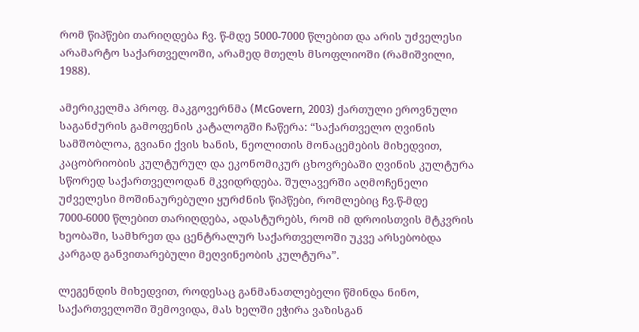რომ წიპწები თარიღდება ჩვ. წ-მდე 5000-7000 წლებით და არის უძველესი არამარტო საქართველოში, არამედ მთელს მსოფლიოში (რამიშვილი, 1988).

ამერიკელმა პროფ. მაკგოვერნმა (McGovern, 2003) ქართული ეროვნული საგანძურის გამოფენის კატალოგში ჩაწერა: “საქართველო ღვინის სამშობლოა, გვიანი ქვის ხანის, ნეოლითის მონაცემების მიხედვით, კაცობრიობის კულტურულ და ეკონომიკურ ცხოვრებაში ღვინის კულტურა სწორედ საქართველოდან მკვიდრდება. შულავერში აღმოჩენელი უძველესი მოშინაურებული ყურძნის წიპწები, რომლებიც ჩვ.წ-მდე 7000-6000 წლებით თარიღდება, ადასტურებს, რომ იმ დროისთვის მტკვრის ხეობაში, სამხრეთ და ცენტრალურ საქართველოში უკვე არსებობდა კარგად განვითარებული მეღვინეობის კულტურა”.

ლეგენდის მიხედვით, როდესაც განმანათლებელი წმინდა ნინო, საქართველოში შემოვიდა, მას ხელში ეჭირა ვაზისგან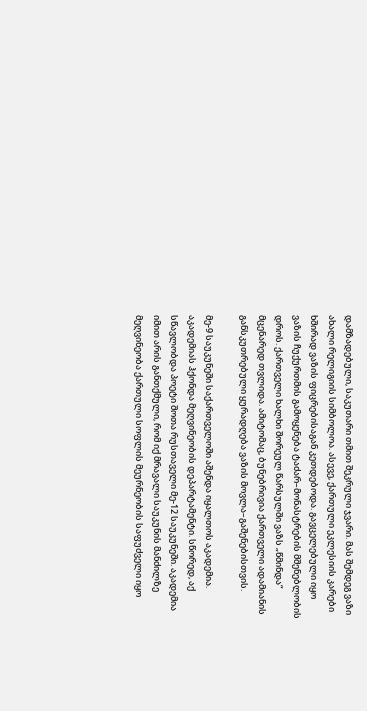დამზადებული, საკუთარი თმით შეკრული ჯვარი. მას შემდეგ ვაზი ახალი რელიგიის სიმბოლოა. ასევე, ქართული ეკლესიის კარები ხშირად ვაზის ფიცრებისაგან კეთდებოდა. გავცელებული იყო ვაზის ჩუქურთმის გამოყენება ტაძარ–მონასტრების მშენებლობის დროს. ქართველი ხალხი შორეულ წარსულში ვაზს „წმინდა“ მცენარედ თვლიდა. ამიტომაც, ბუნებრივია ქართველი ადამიანის განსკუთრებული ყურადღება ვაზის მოვლა–გაშენებისთვის.

მე-9 საუკუნეში საქართველოში აშენდა იყალთოს აკადემია. აკადემიას ჰქონდა მეღვინეობის დეპარტამენტი. სწორედ, აქ სწავლობდა პოეტი შოთა რუსთაველი მე-12 საუკუნეში. აკადემია იმით არის განთქმული, რომ იქ მრავალი საუკუნის მანძილზე მეღვინეობა ქართული სოფლის მეურნეობის საფუძველი იყო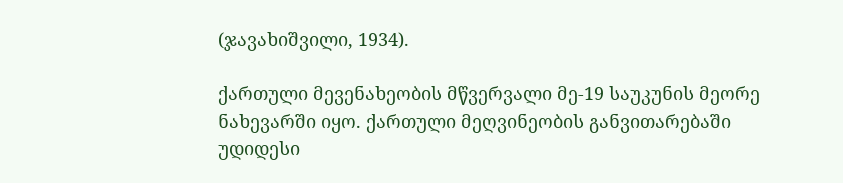(ჯავახიშვილი, 1934).

ქართული მევენახეობის მწვერვალი მე-19 საუკუნის მეორე ნახევარში იყო. ქართული მეღვინეობის განვითარებაში უდიდესი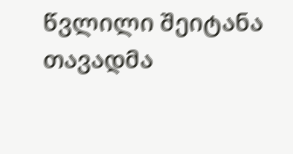წვლილი შეიტანა თავადმა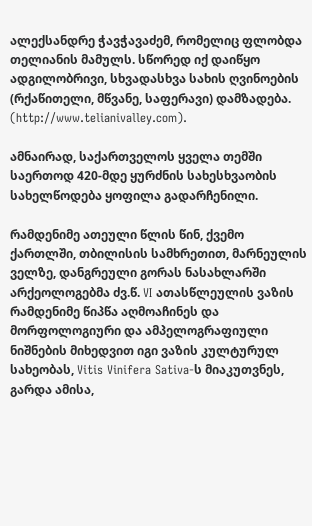ალექსანდრე ჭავჭავაძემ, რომელიც ფლობდა თელიანის მამულს. სწორედ იქ დაიწყო ადგილობრივი, სხვადასხვა სახის ღვინოების (რქაწითელი, მწვანე, საფერავი) დამზადება. (http://www.telianivalley.com).

ამნაირად, საქართველოს ყველა თემში საერთოდ 420-მდე ყურძნის სახესხვაობის სახელწოდება ყოფილა გადარჩენილი.

რამდენიმე ათეული წლის წინ, ქვემო ქართლში, თბილისის სამხრეთით, მარნეულის ველზე, დანგრეული გორას ნასახლარში არქეოლოგებმა ძვ.წ. VI ათასწლეულის ვაზის რამდენიმე წიპწა აღმოაჩინეს და მორფოლოგიური და ამპელოგრაფიული ნიშნების მიხედვით იგი ვაზის კულტურულ სახეობას, Vitis Vinifera Sativa-ს მიაკუთვნეს, გარდა ამისა,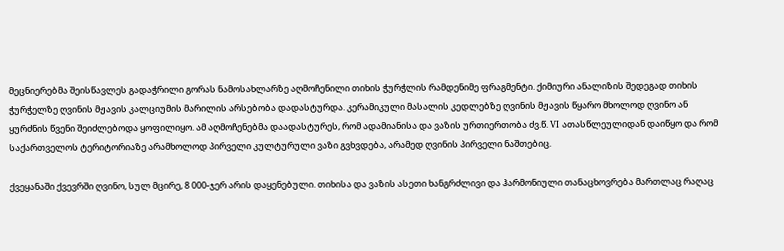მეცნიერებმა შეისწავლეს გადაჭრილი გორას ნამოსახლარზე აღმოჩენილი თიხის ჭურჭლის რამდენიმე ფრაგმენტი. ქიმიური ანალიზის შედეგად თიხის ჭურჭელზე ღვინის მჟავის კალციუმის მარილის არსებობა დადასტურდა. კერამიკული მასალის კედლებზე ღვინის მჟავის წყარო მხოლოდ ღვინო ან ყურძნის წვენი შეიძლებოდა ყოფილიყო. ამ აღმოჩენებმა დაადასტურეს, რომ ადამიანისა და ვაზის ურთიერთობა ძვ.წ. VI ათასწლეულიდან დაიწყო და რომ საქართველოს ტერიტორიაზე არამხოლოდ პირველი კულტურული ვაზი გვხვდება, არამედ ღვინის პირველი ნაშთებიც.

ქვეყანაში ქვევრში ღვინო, სულ მცირე, 8 000-ჯერ არის დაყენებული. თიხისა და ვაზის ასეთი ხანგრძლივი და ჰარმონიული თანაცხოვრება მართლაც რაღაც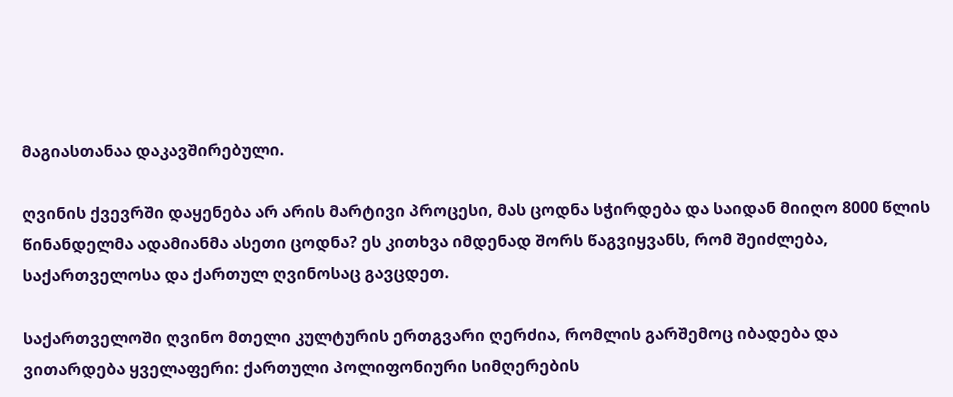მაგიასთანაა დაკავშირებული.

ღვინის ქვევრში დაყენება არ არის მარტივი პროცესი, მას ცოდნა სჭირდება და საიდან მიიღო 8000 წლის წინანდელმა ადამიანმა ასეთი ცოდნა? ეს კითხვა იმდენად შორს წაგვიყვანს, რომ შეიძლება, საქართველოსა და ქართულ ღვინოსაც გავცდეთ.

საქართველოში ღვინო მთელი კულტურის ერთგვარი ღერძია, რომლის გარშემოც იბადება და ვითარდება ყველაფერი: ქართული პოლიფონიური სიმღერების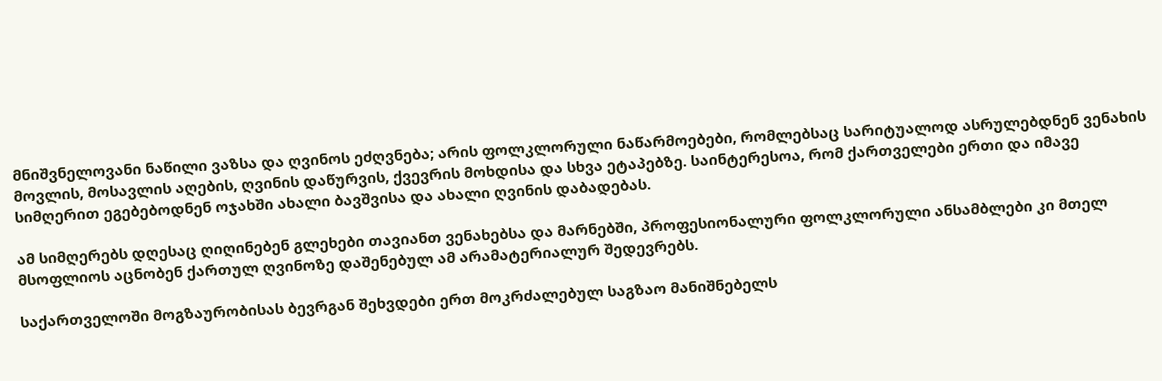მნიშვნელოვანი ნაწილი ვაზსა და ღვინოს ეძღვნება; არის ფოლკლორული ნაწარმოებები, რომლებსაც სარიტუალოდ ასრულებდნენ ვენახის მოვლის, მოსავლის აღების, ღვინის დაწურვის, ქვევრის მოხდისა და სხვა ეტაპებზე. საინტერესოა, რომ ქართველები ერთი და იმავე სიმღერით ეგებებოდნენ ოჯახში ახალი ბავშვისა და ახალი ღვინის დაბადებას.

ამ სიმღერებს დღესაც ღიღინებენ გლეხები თავიანთ ვენახებსა და მარნებში, პროფესიონალური ფოლკლორული ანსამბლები კი მთელ მსოფლიოს აცნობენ ქართულ ღვინოზე დაშენებულ ამ არამატერიალურ შედევრებს.

საქართველოში მოგზაურობისას ბევრგან შეხვდები ერთ მოკრძალებულ საგზაო მანიშნებელს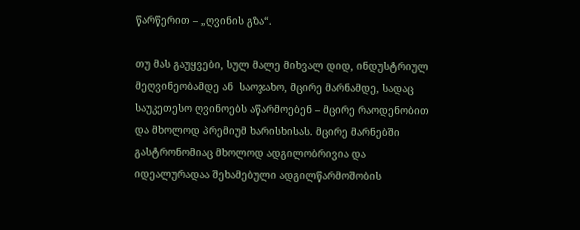წარწერით – „ღვინის გზა“.

თუ მას გაუყვები, სულ მალე მიხვალ დიდ, ინდუსტრიულ მეღვინეობამდე ან  საოჯახო, მცირე მარნამდე, სადაც საუკეთესო ღვინოებს აწარმოებენ – მცირე რაოდენობით და მხოლოდ პრემიუმ ხარისხისას. მცირე მარნებში გასტრონომიაც მხოლოდ ადგილობრივია და იდეალურადაა შეხამებული ადგილწარმოშობის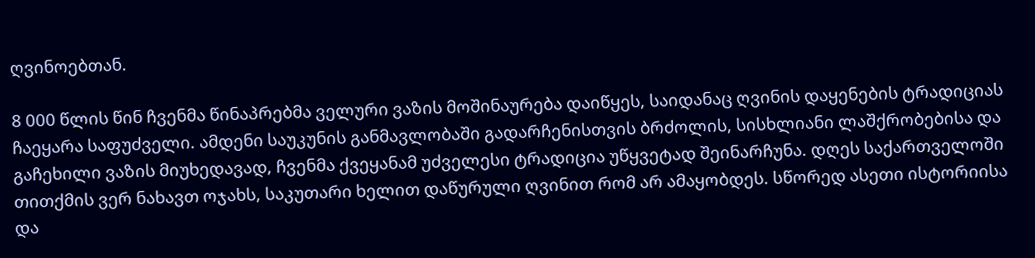ღვინოებთან.

8 000 წლის წინ ჩვენმა წინაპრებმა ველური ვაზის მოშინაურება დაიწყეს, საიდანაც ღვინის დაყენების ტრადიციას ჩაეყარა საფუძველი. ამდენი საუკუნის განმავლობაში გადარჩენისთვის ბრძოლის, სისხლიანი ლაშქრობებისა და გაჩეხილი ვაზის მიუხედავად, ჩვენმა ქვეყანამ უძველესი ტრადიცია უწყვეტად შეინარჩუნა. დღეს საქართველოში თითქმის ვერ ნახავთ ოჯახს, საკუთარი ხელით დაწურული ღვინით რომ არ ამაყობდეს. სწორედ ასეთი ისტორიისა და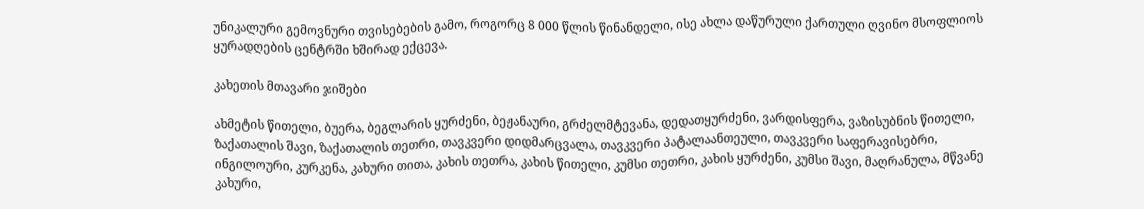უნიკალური გემოვნური თვისებების გამო, როგორც 8 000 წლის წინანდელი, ისე ახლა დაწურული ქართული ღვინო მსოფლიოს ყურადღების ცენტრში ხშირად ექცევა.

კახეთის მთავარი ჯიშები

ახმეტის წითელი, ბუერა, ბეგლარის ყურძენი, ბეჟანაური, გრძელმტევანა, დედათყურძენი, ვარდისფერა, ვაზისუბნის წითელი, ზაქათალის შავი, ზაქათალის თეთრი, თავკვერი დიდმარცვალა, თავკვერი პატალაანთეული, თავკვერი საფერავისებრი, ინგილოური, კურკენა, კახური თითა, კახის თეთრა, კახის წითელი, კუმსი თეთრი, კახის ყურძენი, კუმსი შავი, მაღრანულა, მწვანე კახური,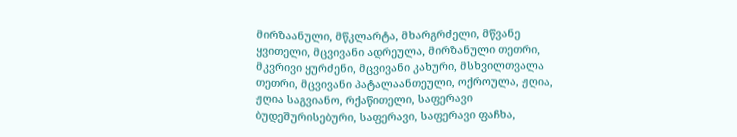მირზაანული, მწკლარტა, მხარგრძელი, მწვანე ყვითელი, მცვივანი ადრეულა, მირზანული თეთრი, მკვრივი ყურძენი, მცვივანი კახური, მსხვილთვალა თეთრი, მცვივანი პატალაანთეული, ოქროულა, ჟღია, ჟღია საგვიანო, რქაწითელი, საფერავი ბუდეშურისებური, საფერავი, საფერავი ფაჩხა,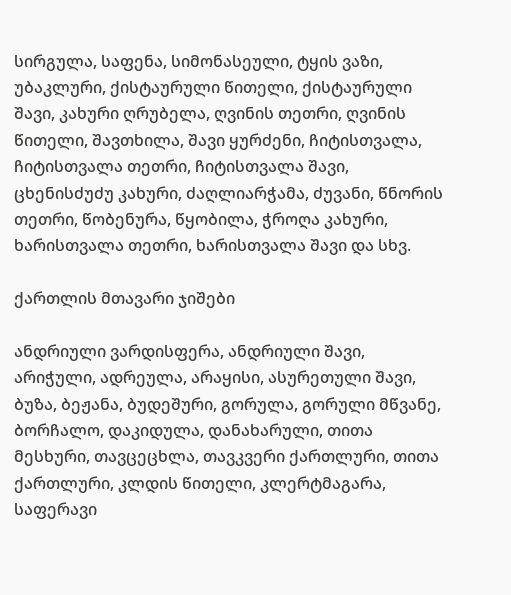სირგულა, საფენა, სიმონასეული, ტყის ვაზი, უბაკლური, ქისტაურული წითელი, ქისტაურული შავი, კახური ღრუბელა, ღვინის თეთრი, ღვინის წითელი, შავთხილა, შავი ყურძენი, ჩიტისთვალა, ჩიტისთვალა თეთრი, ჩიტისთვალა შავი, ცხენისძუძუ კახური, ძაღლიარჭამა, ძუვანი, წნორის თეთრი, წობენურა, წყობილა, ჭროღა კახური, ხარისთვალა თეთრი, ხარისთვალა შავი და სხვ.

ქართლის მთავარი ჯიშები

ანდრიული ვარდისფერა, ანდრიული შავი, არიჭული, ადრეულა, არაყისი, ასურეთული შავი, ბუზა, ბეჟანა, ბუდეშური, გორულა, გორული მწვანე, ბორჩალო, დაკიდულა, დანახარული, თითა მესხური, თავცეცხლა, თავკვერი ქართლური, თითა ქართლური, კლდის წითელი, კლერტმაგარა, საფერავი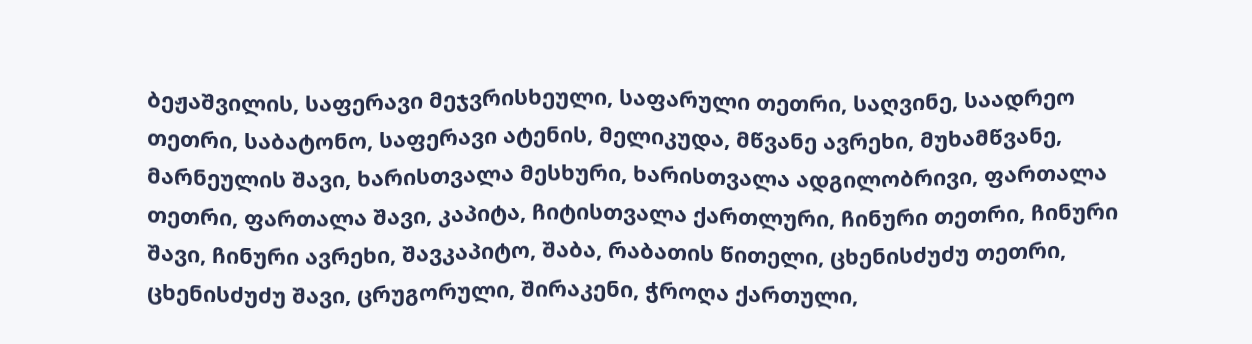ბეჟაშვილის, საფერავი მეჯვრისხეული, საფარული თეთრი, საღვინე, საადრეო თეთრი, საბატონო, საფერავი ატენის, მელიკუდა, მწვანე ავრეხი, მუხამწვანე, მარნეულის შავი, ხარისთვალა მესხური, ხარისთვალა ადგილობრივი, ფართალა თეთრი, ფართალა შავი, კაპიტა, ჩიტისთვალა ქართლური, ჩინური თეთრი, ჩინური შავი, ჩინური ავრეხი, შავკაპიტო, შაბა, რაბათის წითელი, ცხენისძუძუ თეთრი, ცხენისძუძუ შავი, ცრუგორული, შირაკენი, ჭროღა ქართული,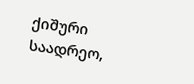ქიშური საადრეო,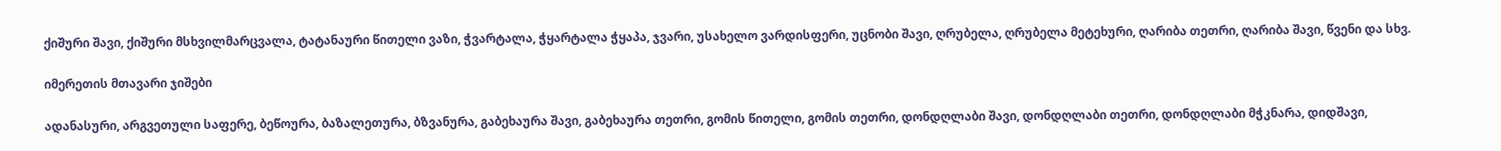ქიშური შავი, ქიშური მსხვილმარცვალა, ტატანაური წითელი ვაზი, ჭვარტალა, ჭყარტალა ჭყაპა, ჯვარი, უსახელო ვარდისფერი, უცნობი შავი, ღრუბელა, ღრუბელა მეტეხური, ღარიბა თეთრი, ღარიბა შავი, წვენი და სხვ.

იმერეთის მთავარი ჯიშები

ადანასური, არგვეთული საფერე, ბეწოურა, ბაზალეთურა, ბზვანურა, გაბეხაურა შავი, გაბეხაურა თეთრი, გომის წითელი, გომის თეთრი, დონდღლაბი შავი, დონდღლაბი თეთრი, დონდღლაბი მჭკნარა, დიდშავი,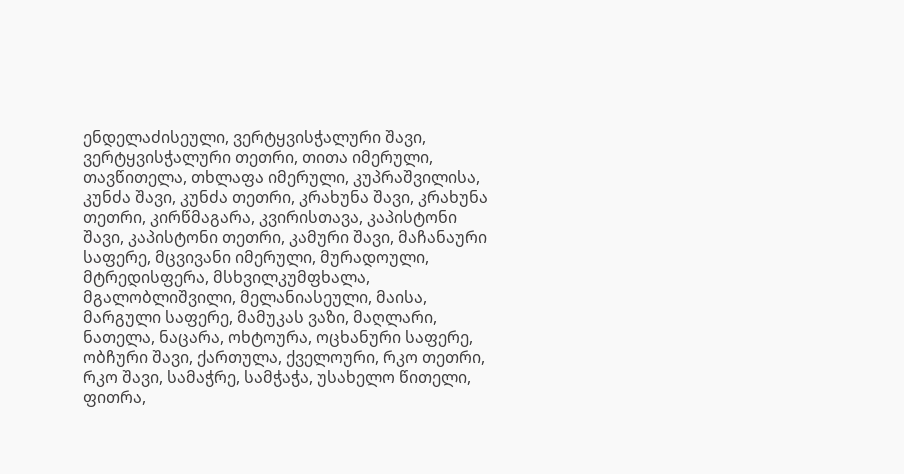ენდელაძისეული, ვერტყვისჭალური შავი, ვერტყვისჭალური თეთრი, თითა იმერული, თავწითელა, თხლაფა იმერული, კუპრაშვილისა, კუნძა შავი, კუნძა თეთრი, კრახუნა შავი, კრახუნა თეთრი, კირწმაგარა, კვირისთავა, კაპისტონი შავი, კაპისტონი თეთრი, კამური შავი, მაჩანაური საფერე, მცვივანი იმერული, მურადოული, მტრედისფერა, მსხვილკუმფხალა, მგალობლიშვილი, მელანიასეული, მაისა, მარგული საფერე, მამუკას ვაზი, მაღლარი, ნათელა, ნაცარა, ოხტოურა, ოცხანური საფერე, ობჩური შავი, ქართულა, ქველოური, რკო თეთრი, რკო შავი, სამაჭრე, სამჭაჭა, უსახელო წითელი, ფითრა,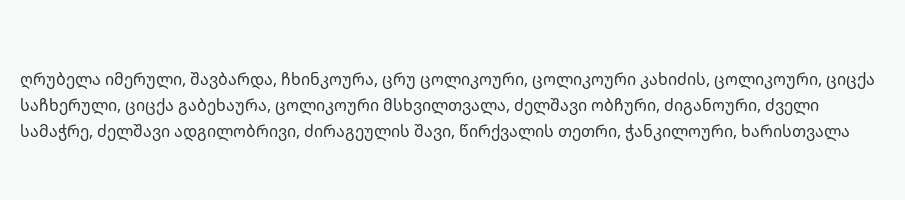ღრუბელა იმერული, შავბარდა, ჩხინკოურა, ცრუ ცოლიკოური, ცოლიკოური კახიძის, ცოლიკოური, ციცქა საჩხერული, ციცქა გაბეხაურა, ცოლიკოური მსხვილთვალა, ძელშავი ობჩური, ძიგანოური, ძველი სამაჭრე, ძელშავი ადგილობრივი, ძირაგეულის შავი, წირქვალის თეთრი, ჭანკილოური, ხარისთვალა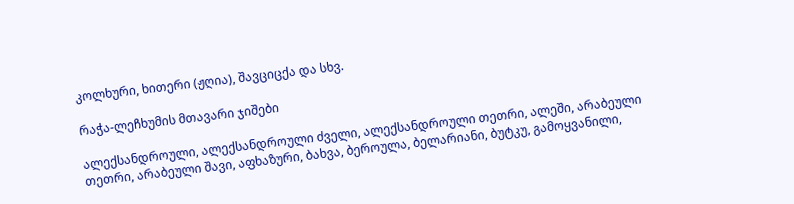კოლხური, ხითერი (ჟღია), შავციცქა და სხვ.

რაჭა-ლეჩხუმის მთავარი ჯიშები

ალექსანდროული, ალექსანდროული ძველი, ალექსანდროული თეთრი, ალეში, არაბეული თეთრი, არაბეული შავი, აფხაზური, ბახვა, ბეროულა, ბელარიანი, ბუტკუ, გამოყვანილი,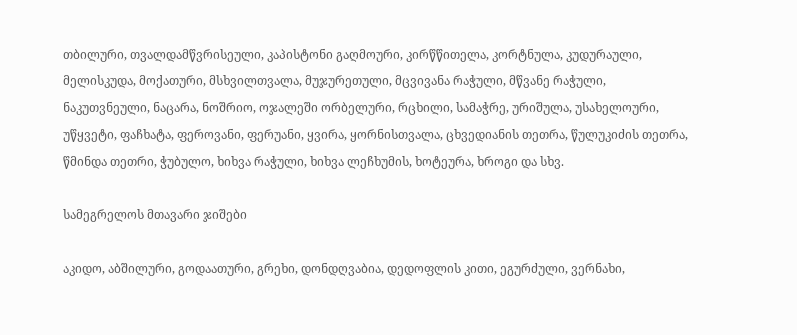თბილური, თვალდამწვრისეული, კაპისტონი გაღმოური, კირწწითელა, კორტნულა, კუდურაული, მელისკუდა, მოქათური, მსხვილთვალა, მუჯურეთული, მცვივანა რაჭული, მწვანე რაჭული, ნაკუთვნეული, ნაცარა, ნოშრიო, ოჯალეში ორბელური, რცხილი, სამაჭრე, ურიშულა, უსახელოური, უწყვეტი, ფაჩხატა, ფეროვანი, ფერუანი, ყვირა, ყორნისთვალა, ცხვედიანის თეთრა, წულუკიძის თეთრა, წმინდა თეთრი, ჭუბულო, ხიხვა რაჭული, ხიხვა ლეჩხუმის, ხოტეურა, ხროგი და სხვ.

სამეგრელოს მთავარი ჯიშები

აკიდო, აბშილური, გოდაათური, გრეხი, დონდღვაბია, დედოფლის კითი, ეგურძული, ვერნახი,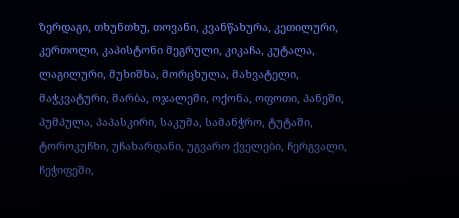ზერდაგი, თხუნთხუ, თოვანი, კვანწახურა, კეთილური, კერთოლი, კაპისტონი მეგრული, კიკაჩა, კუტალა, ლაგილური, მუხიშხა, მორცხულა, მახვატელი, მაჭკვატური, მარბა, ოჯალეში, ოქონა, ოფოთი, პანეში, პუმპულა, პაპასკირი, საკუმა, სამანჭრო, ტუტაში, ტოროკუჩხი, უჩახარდანი, უგვარო ქველები, ჩერგვალი, ჩეჭიფეში,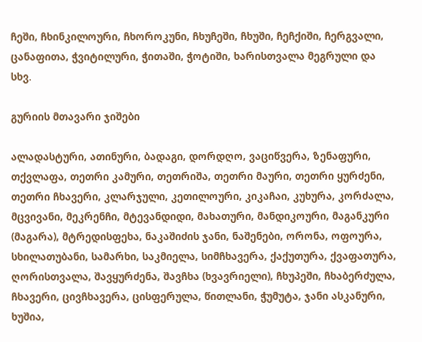ჩეში, ჩხინკილოური, ჩხოროკუნი, ჩხუჩეში, ჩხუში, ჩეჩქიში, ჩერგვალი, ცანაფითა, ჭვიტილური, ჭითაში, ჭოტიში, ხარისთვალა მეგრული და სხვ.

გურიის მთავარი ჯიშები

ალადასტური, ათინური, ბადაგი, დორდღო, ვაციწვერა, ზენაფური, თქვლაფა, თეთრი კამური, თეთრიშა, თეთრი მაური, თეთრი ყურძენი, თეთრი ჩხავერი, კლარჯული, კეთილოური, კიკაჩაი, კუხურა, კორძალა, მცვივანი, მეკრენჩი, მტევანდიდი, მახათური, მანდიკოური, მაგანკური (მაგარა), მტრედისფეხა, ნაკაშიძის ჯანი, ნაშენები, ორონა, ოფოურა, სხილათუბანი, სამარხი, საკმიელა, სიმჩხავერა, ქაქუთურა, ქვაფათურა, ღორისთვალა, შავყურძენა, შავჩხა (ხვავრიელი), ჩხუპეში, ჩხაბერძულა, ჩხავერი, ცივჩხავერა, ცისფერულა, წითლანი, ჭუმუტა, ჯანი ასკანური, ხუშია,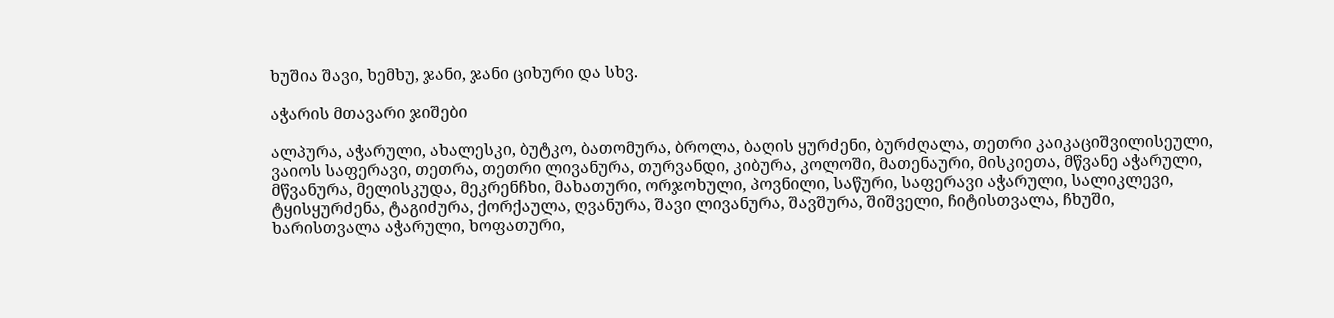ხუშია შავი, ხემხუ, ჯანი, ჯანი ციხური და სხვ.

აჭარის მთავარი ჯიშები

ალპურა, აჭარული, ახალესკი, ბუტკო, ბათომურა, ბროლა, ბაღის ყურძენი, ბურძღალა, თეთრი კაიკაციშვილისეული, ვაიოს საფერავი, თეთრა, თეთრი ლივანურა, თურვანდი, კიბურა, კოლოში, მათენაური, მისკიეთა, მწვანე აჭარული, მწვანურა, მელისკუდა, მეკრენჩხი, მახათური, ორჯოხული, პოვნილი, საწური, საფერავი აჭარული, სალიკლევი, ტყისყურძენა, ტაგიძურა, ქორქაულა, ღვანურა, შავი ლივანურა, შავშურა, შიშველი, ჩიტისთვალა, ჩხუში, ხარისთვალა აჭარული, ხოფათური,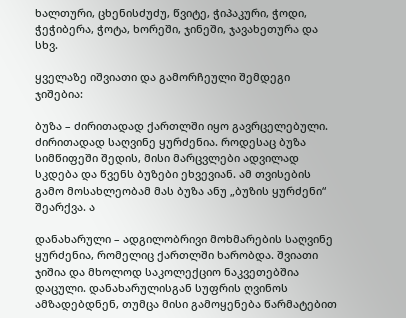ხალთური, ცხენისძუძუ, წვიტე, ჭიპაკური, ჭოდი, ჭეჭიბერა, ჭოტა, ხორეში, ჯინეში, ჯავახეთურა და სხვ.

ყველაზე იშვიათი და გამორჩეული შემდეგი ჯიშებია:

ბუზა – ძირითადად ქართლში იყო გავრცელებული. ძირითადად საღვინე ყურძენია. როდესაც ბუზა სიმწიფეში შედის, მისი მარცვლები ადვილად სკდება და წვენს ბუზები ეხვევიან. ამ თვისების გამო მოსახლეობამ მას ბუზა ანუ „ბუზის ყურძენი“ შეარქვა. ა

დანახარული – ადგილობრივი მოხმარების საღვინე ყურძენია, რომელიც ქართლში ხარობდა. შვიათი ჯიშია და მხოლოდ საკოლექციო ნაკვეთებშია დაცული. დანახარულისგან სუფრის ღვინოს ამზადებდნენ, თუმცა მისი გამოყენება წარმატებით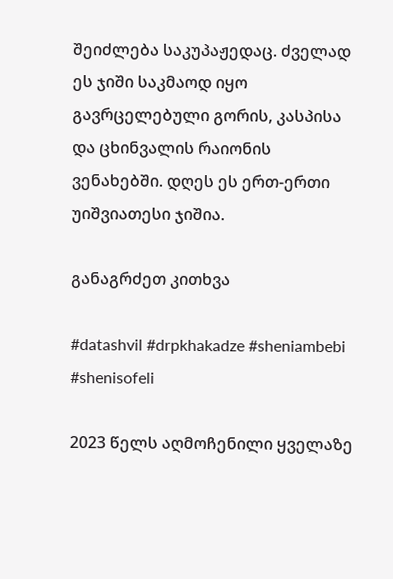შეიძლება საკუპაჟედაც. ძველად ეს ჯიში საკმაოდ იყო გავრცელებული გორის, კასპისა და ცხინვალის რაიონის ვენახებში. დღეს ეს ერთ-ერთი უიშვიათესი ჯიშია.

განაგრძეთ კითხვა

#datashvil #drpkhakadze #sheniambebi #shenisofeli

2023 წელს აღმოჩენილი ყველაზე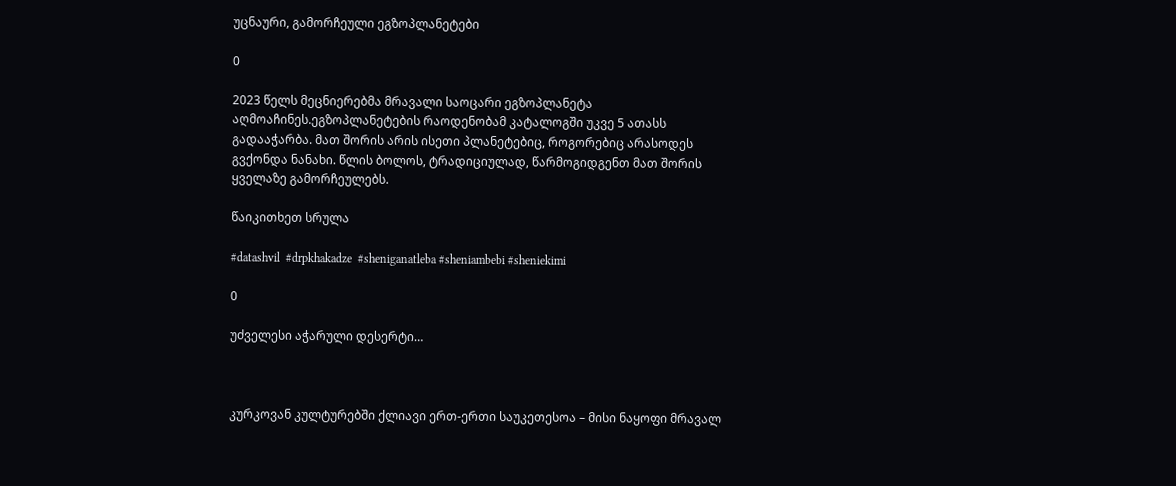უცნაური, გამორჩეული ეგზოპლანეტები

0

2023 წელს მეცნიერებმა მრავალი საოცარი ეგზოპლანეტა აღმოაჩინეს.ეგზოპლანეტების რაოდენობამ კატალოგში უკვე 5 ათასს გადააჭარბა. მათ შორის არის ისეთი პლანეტებიც, როგორებიც არასოდეს გვქონდა ნანახი. წლის ბოლოს, ტრადიციულად, წარმოგიდგენთ მათ შორის ყველაზე გამორჩეულებს.

წაიკითხეთ სრულა

#datashvil  #drpkhakadze  #sheniganatleba #sheniambebi #sheniekimi

0

უძველესი აჭარული დესერტი…



კურკოვან კულტურებში ქლიავი ერთ-ერთი საუკეთესოა – მისი ნაყოფი მრავალ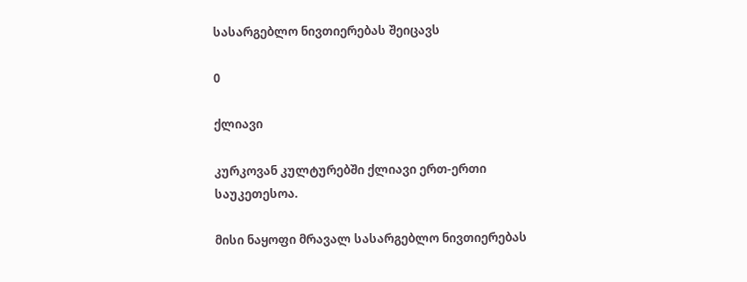სასარგებლო ნივთიერებას შეიცავს

0

ქლიავი

კურკოვან კულტურებში ქლიავი ერთ-ერთი საუკეთესოა.

მისი ნაყოფი მრავალ სასარგებლო ნივთიერებას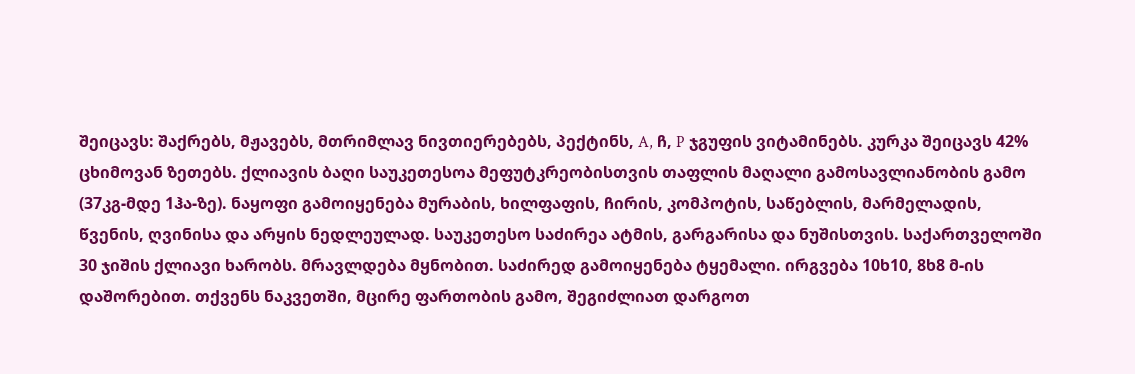შეიცავს: შაქრებს, მჟავებს, მთრიმლავ ნივთიერებებს, პექტინს, A, ჩ, P ჯგუფის ვიტამინებს. კურკა შეიცავს 42% ცხიმოვან ზეთებს. ქლიავის ბაღი საუკეთესოა მეფუტკრეობისთვის თაფლის მაღალი გამოსავლიანობის გამო (37კგ-მდე 1ჰა-ზე). ნაყოფი გამოიყენება მურაბის, ხილფაფის, ჩირის, კომპოტის, საწებლის, მარმელადის, წვენის, ღვინისა და არყის ნედლეულად. საუკეთესო საძირეა ატმის, გარგარისა და ნუშისთვის. საქართველოში 30 ჯიშის ქლიავი ხარობს. მრავლდება მყნობით. საძირედ გამოიყენება ტყემალი. ირგვება 10ხ10, 8ხ8 მ-ის დაშორებით. თქვენს ნაკვეთში, მცირე ფართობის გამო, შეგიძლიათ დარგოთ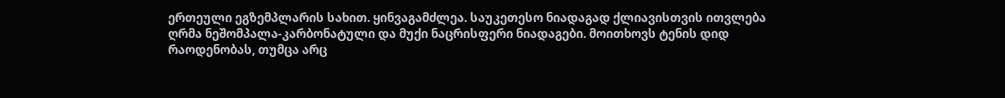ერთეული ეგზემპლარის სახით. ყინვაგამძლეა. საუკეთესო ნიადაგად ქლიავისთვის ითვლება ღრმა ნეშომპალა-კარბონატული და მუქი ნაცრისფერი ნიადაგები. მოითხოვს ტენის დიდ რაოდენობას, თუმცა არც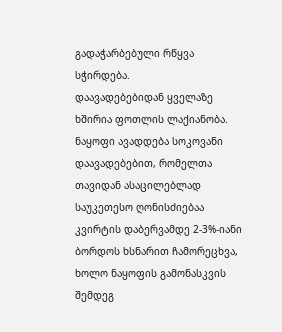გადაჭარბებული რწყვა სჭირდება.
დაავადებებიდან ყველაზე ხშირია ფოთლის ლაქიანობა. ნაყოფი ავადდება სოკოვანი დაავადებებით, რომელთა თავიდან ასაცილებლად საუკეთესო ღონისძიებაა კვირტის დაბერვამდე 2-3%-იანი ბორდოს ხსნარით ჩამორეცხვა, ხოლო ნაყოფის გამონასკვის შემდეგ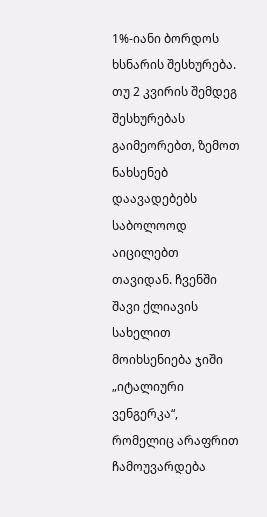1%-იანი ბორდოს ხსნარის შესხურება. თუ 2 კვირის შემდეგ შესხურებას გაიმეორებთ, ზემოთ ნახსენებ დაავადებებს საბოლოოდ აიცილებთ თავიდან. ჩვენში შავი ქლიავის სახელით მოიხსენიება ჯიში „იტალიური ვენგერკა“, რომელიც არაფრით ჩამოუვარდება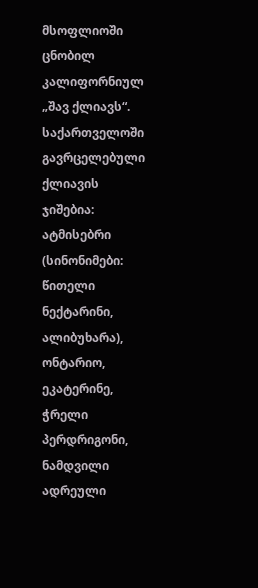მსოფლიოში ცნობილ კალიფორნიულ „შავ ქლიავს“.
საქართველოში გავრცელებული ქლიავის ჯიშებია: ატმისებრი (სინონიმები: წითელი ნექტარინი, ალიბუხარა), ონტარიო, ეკატერინე, ჭრელი პერდრიგონი, ნამდვილი ადრეული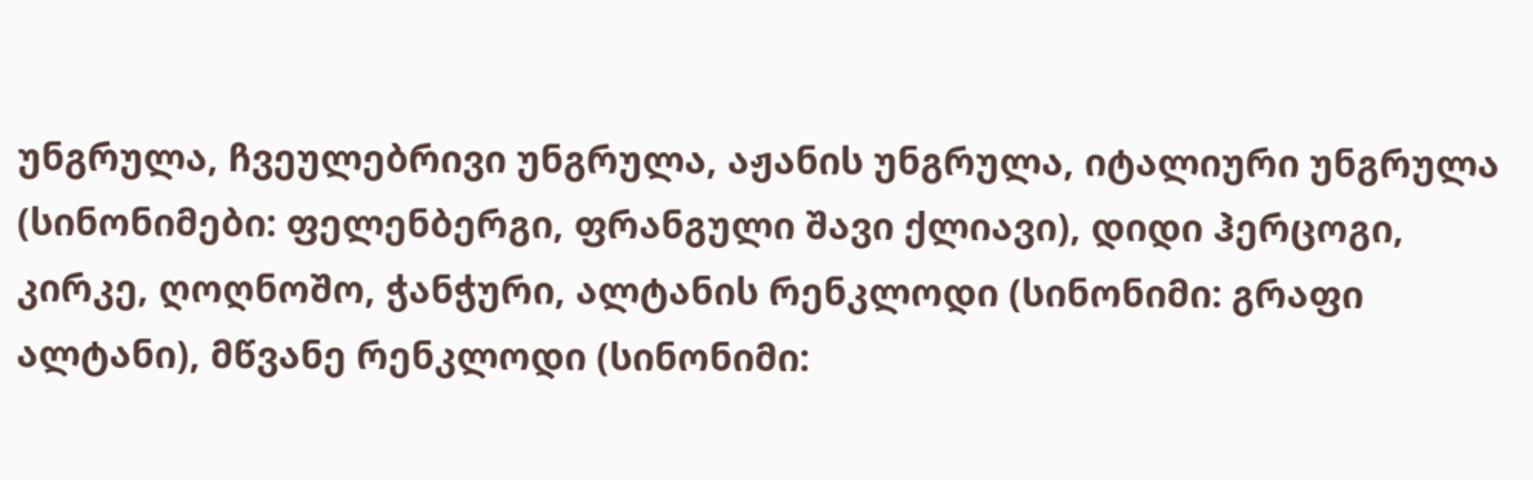უნგრულა, ჩვეულებრივი უნგრულა, აჟანის უნგრულა, იტალიური უნგრულა (სინონიმები: ფელენბერგი, ფრანგული შავი ქლიავი), დიდი ჰერცოგი, კირკე, ღოღნოშო, ჭანჭური, ალტანის რენკლოდი (სინონიმი: გრაფი ალტანი), მწვანე რენკლოდი (სინონიმი: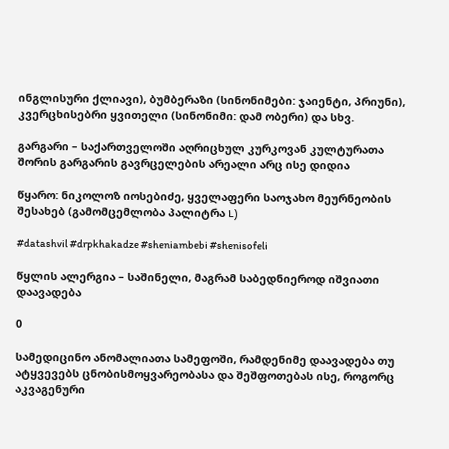ინგლისური ქლიავი), ბუმბერაზი (სინონიმები: ჯაიენტი, პრიუნი), კვერცხისებრი ყვითელი (სინონიმი: დამ ობერი) და სხვ.

გარგარი – საქართველოში აღრიცხულ კურკოვან კულტურათა შორის გარგარის გავრცელების არეალი არც ისე დიდია

წყარო: ნიკოლოზ იოსებიძე, ყველაფერი საოჯახო მეურნეობის შესახებ (გამომცემლობა პალიტრა L)

#datashvil #drpkhakadze #sheniambebi #shenisofeli

წყლის ალერგია – საშინელი, მაგრამ საბედნიეროდ იშვიათი დაავადება

0

სამედიცინო ანომალიათა სამეფოში, რამდენიმე დაავადება თუ ატყვევებს ცნობისმოყვარეობასა და შეშფოთებას ისე, როგორც აკვაგენური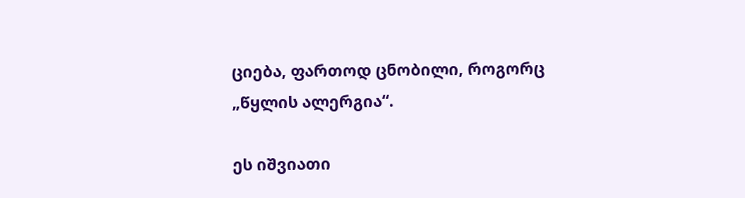ციება, ფართოდ ცნობილი, როგორც „წყლის ალერგია“.

ეს იშვიათი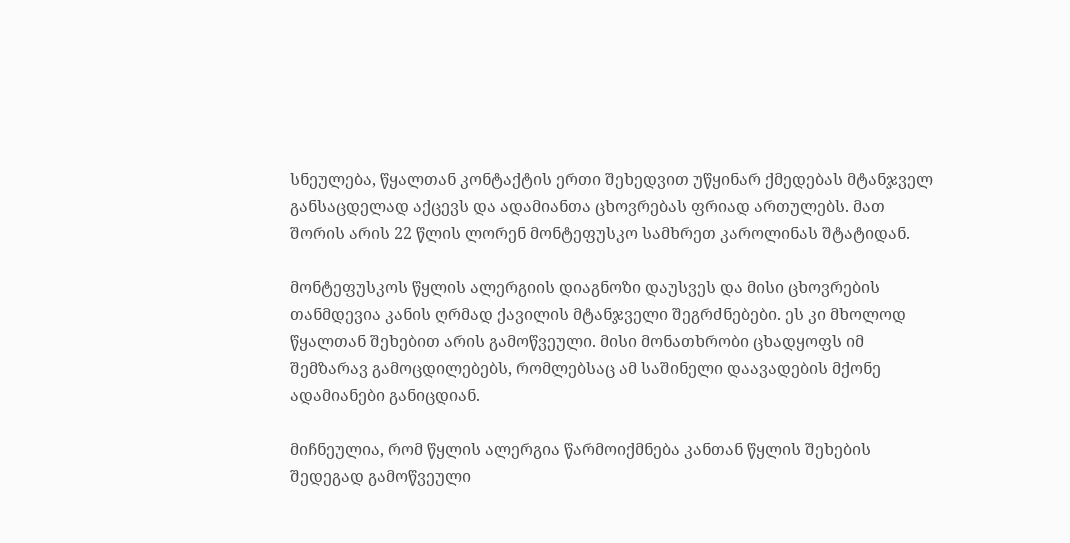სნეულება, წყალთან კონტაქტის ერთი შეხედვით უწყინარ ქმედებას მტანჯველ განსაცდელად აქცევს და ადამიანთა ცხოვრებას ფრიად ართულებს. მათ შორის არის 22 წლის ლორენ მონტეფუსკო სამხრეთ კაროლინას შტატიდან.

მონტეფუსკოს წყლის ალერგიის დიაგნოზი დაუსვეს და მისი ცხოვრების თანმდევია კანის ღრმად ქავილის მტანჯველი შეგრძნებები. ეს კი მხოლოდ წყალთან შეხებით არის გამოწვეული. მისი მონათხრობი ცხადყოფს იმ შემზარავ გამოცდილებებს, რომლებსაც ამ საშინელი დაავადების მქონე ადამიანები განიცდიან.

მიჩნეულია, რომ წყლის ალერგია წარმოიქმნება კანთან წყლის შეხების შედეგად გამოწვეული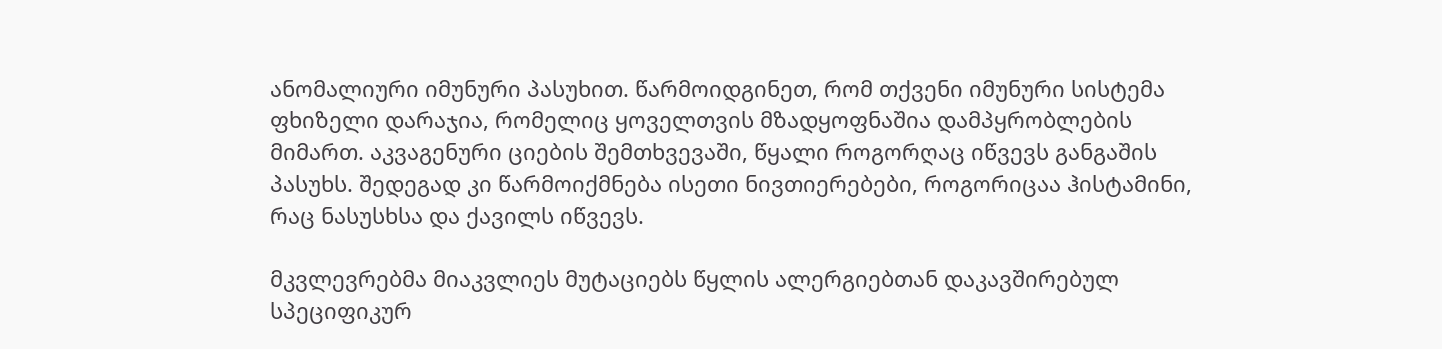ანომალიური იმუნური პასუხით. წარმოიდგინეთ, რომ თქვენი იმუნური სისტემა ფხიზელი დარაჯია, რომელიც ყოველთვის მზადყოფნაშია დამპყრობლების მიმართ. აკვაგენური ციების შემთხვევაში, წყალი როგორღაც იწვევს განგაშის პასუხს. შედეგად კი წარმოიქმნება ისეთი ნივთიერებები, როგორიცაა ჰისტამინი, რაც ნასუსხსა და ქავილს იწვევს.

მკვლევრებმა მიაკვლიეს მუტაციებს წყლის ალერგიებთან დაკავშირებულ სპეციფიკურ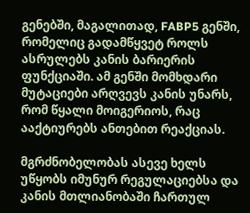გენებში, მაგალითად, FABP5 გენში, რომელიც გადამწყვეტ როლს ასრულებს კანის ბარიერის ფუნქციაში. ამ გენში მომხდარი მუტაციები არღვევს კანის უნარს, რომ წყალი მოიგერიოს, რაც ააქტიურებს ანთებით რეაქციას.

მგრძნობელობას ასევე ხელს უწყობს იმუნურ რეგულაციებსა და კანის მთლიანობაში ჩართულ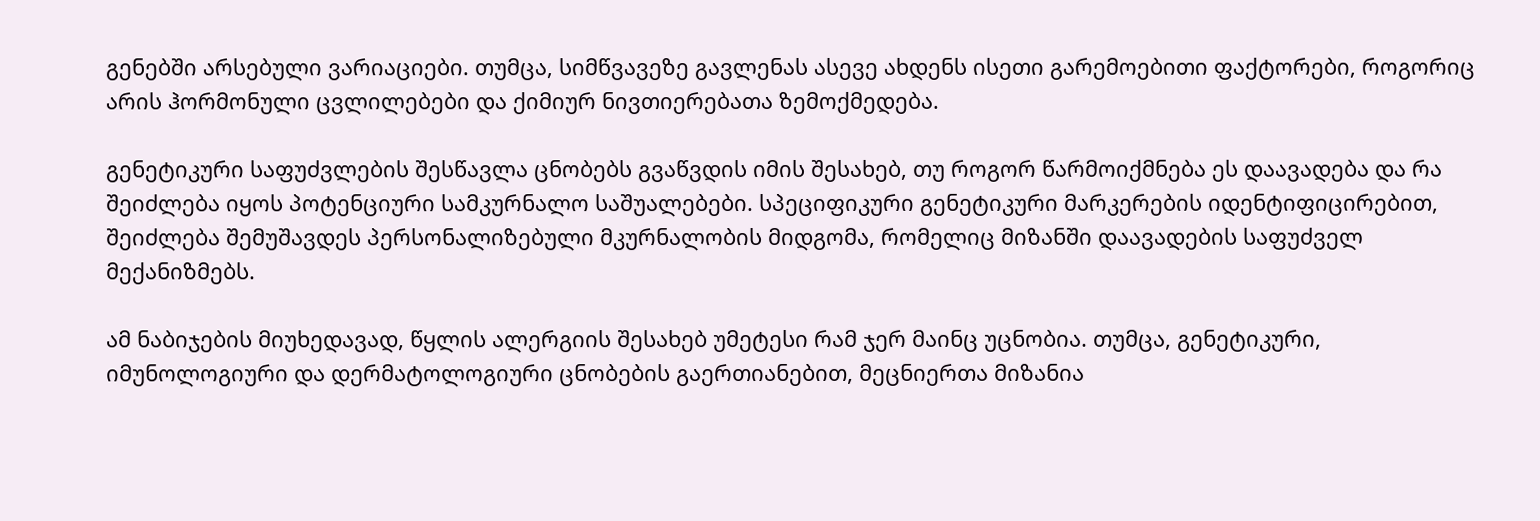გენებში არსებული ვარიაციები. თუმცა, სიმწვავეზე გავლენას ასევე ახდენს ისეთი გარემოებითი ფაქტორები, როგორიც არის ჰორმონული ცვლილებები და ქიმიურ ნივთიერებათა ზემოქმედება.

გენეტიკური საფუძვლების შესწავლა ცნობებს გვაწვდის იმის შესახებ, თუ როგორ წარმოიქმნება ეს დაავადება და რა შეიძლება იყოს პოტენციური სამკურნალო საშუალებები. სპეციფიკური გენეტიკური მარკერების იდენტიფიცირებით, შეიძლება შემუშავდეს პერსონალიზებული მკურნალობის მიდგომა, რომელიც მიზანში დაავადების საფუძველ მექანიზმებს.

ამ ნაბიჯების მიუხედავად, წყლის ალერგიის შესახებ უმეტესი რამ ჯერ მაინც უცნობია. თუმცა, გენეტიკური, იმუნოლოგიური და დერმატოლოგიური ცნობების გაერთიანებით, მეცნიერთა მიზანია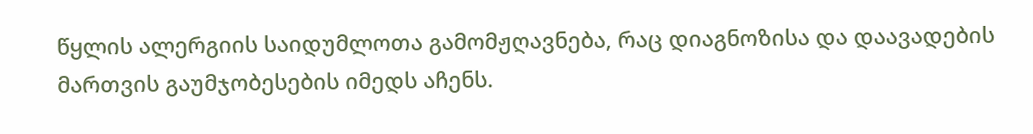წყლის ალერგიის საიდუმლოთა გამომჟღავნება, რაც დიაგნოზისა და დაავადების მართვის გაუმჯობესების იმედს აჩენს.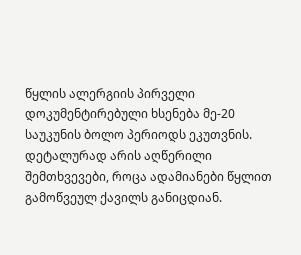წყლის ალერგიის პირველი დოკუმენტირებული ხსენება მე-20 საუკუნის ბოლო პერიოდს ეკუთვნის. დეტალურად არის აღწერილი შემთხვევები, როცა ადამიანები წყლით გამოწვეულ ქავილს განიცდიან.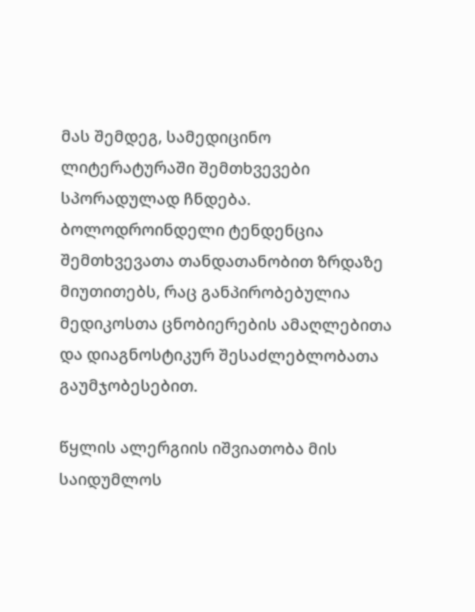მას შემდეგ, სამედიცინო ლიტერატურაში შემთხვევები სპორადულად ჩნდება. ბოლოდროინდელი ტენდენცია შემთხვევათა თანდათანობით ზრდაზე მიუთითებს, რაც განპირობებულია მედიკოსთა ცნობიერების ამაღლებითა და დიაგნოსტიკურ შესაძლებლობათა გაუმჯობესებით.

წყლის ალერგიის იშვიათობა მის საიდუმლოს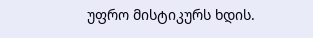უფრო მისტიკურს ხდის.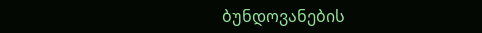ბუნდოვანების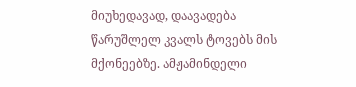მიუხედავად, დაავადება წარუშლელ კვალს ტოვებს მის მქონეებზე. ამჟამინდელი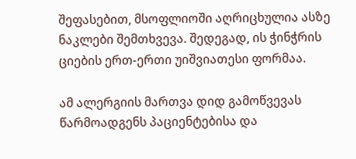შეფასებით, მსოფლიოში აღრიცხულია ასზე ნაკლები შემთხვევა. შედეგად, ის ჭინჭრის ციების ერთ-ერთი უიშვიათესი ფორმაა.

ამ ალერგიის მართვა დიდ გამოწვევას წარმოადგენს პაციენტებისა და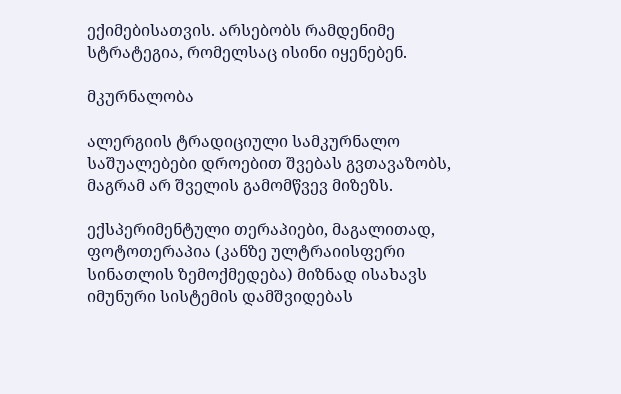ექიმებისათვის. არსებობს რამდენიმე სტრატეგია, რომელსაც ისინი იყენებენ.

მკურნალობა

ალერგიის ტრადიციული სამკურნალო საშუალებები დროებით შვებას გვთავაზობს, მაგრამ არ შველის გამომწვევ მიზეზს.

ექსპერიმენტული თერაპიები, მაგალითად, ფოტოთერაპია (კანზე ულტრაიისფერი სინათლის ზემოქმედება) მიზნად ისახავს იმუნური სისტემის დამშვიდებას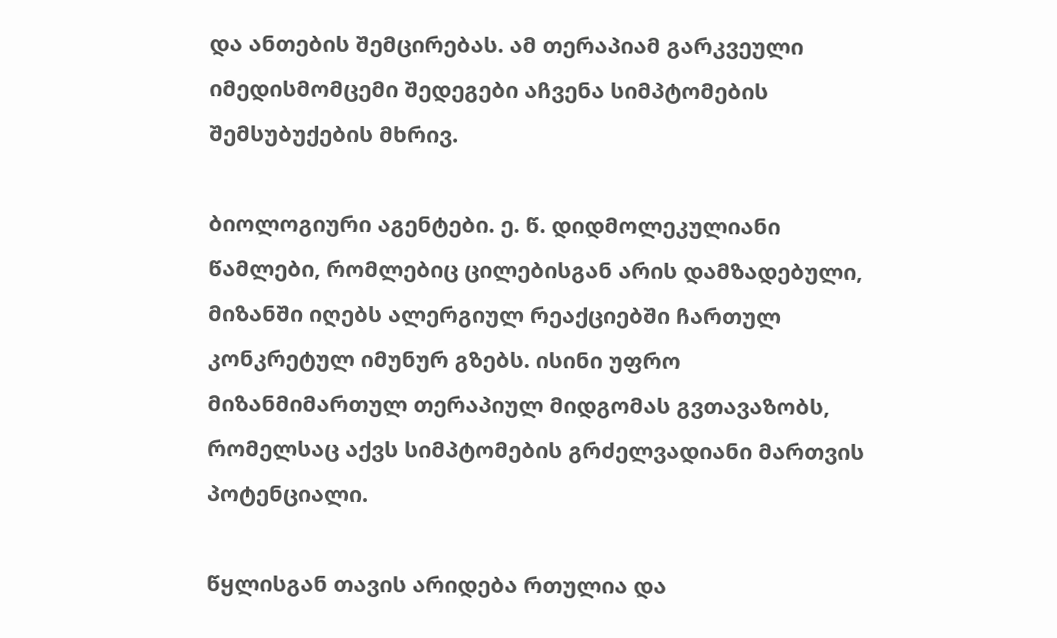და ანთების შემცირებას. ამ თერაპიამ გარკვეული იმედისმომცემი შედეგები აჩვენა სიმპტომების შემსუბუქების მხრივ.

ბიოლოგიური აგენტები. ე. წ. დიდმოლეკულიანი წამლები, რომლებიც ცილებისგან არის დამზადებული, მიზანში იღებს ალერგიულ რეაქციებში ჩართულ კონკრეტულ იმუნურ გზებს. ისინი უფრო მიზანმიმართულ თერაპიულ მიდგომას გვთავაზობს, რომელსაც აქვს სიმპტომების გრძელვადიანი მართვის პოტენციალი.

წყლისგან თავის არიდება რთულია და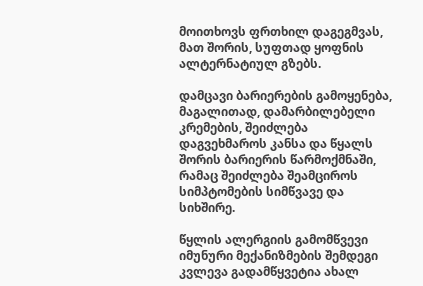მოითხოვს ფრთხილ დაგეგმვას, მათ შორის, სუფთად ყოფნის ალტერნატიულ გზებს.

დამცავი ბარიერების გამოყენება, მაგალითად, დამარბილებელი კრემების, შეიძლება დაგვეხმაროს კანსა და წყალს შორის ბარიერის წარმოქმნაში, რამაც შეიძლება შეამციროს სიმპტომების სიმწვავე და სიხშირე.

წყლის ალერგიის გამომწვევი იმუნური მექანიზმების შემდეგი კვლევა გადამწყვეტია ახალ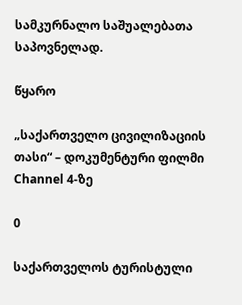სამკურნალო საშუალებათა საპოვნელად.

წყარო

„საქართველო ცივილიზაციის თასი“ – დოკუმენტური ფილმი Channel 4-ზე

0

საქართველოს ტურისტული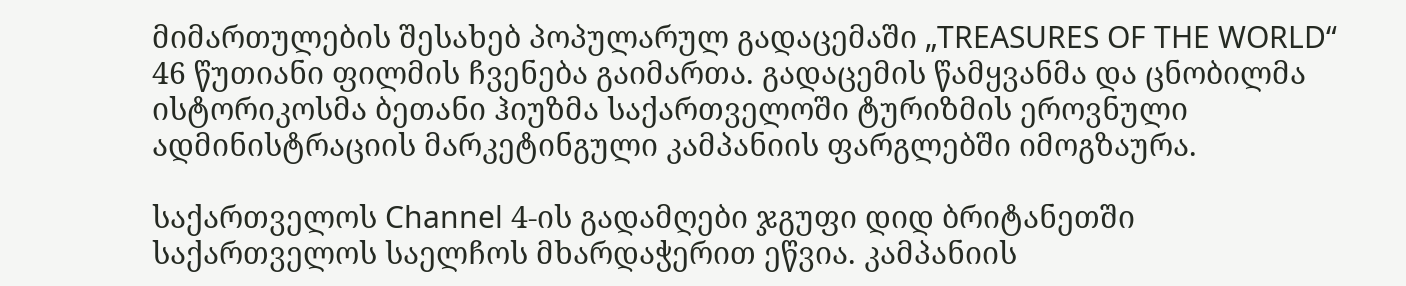მიმართულების შესახებ პოპულარულ გადაცემაში „TREASURES OF THE WORLD“ 46 წუთიანი ფილმის ჩვენება გაიმართა. გადაცემის წამყვანმა და ცნობილმა ისტორიკოსმა ბეთანი ჰიუზმა საქართველოში ტურიზმის ეროვნული ადმინისტრაციის მარკეტინგული კამპანიის ფარგლებში იმოგზაურა.

საქართველოს Channel 4-ის გადამღები ჯგუფი დიდ ბრიტანეთში საქართველოს საელჩოს მხარდაჭერით ეწვია. კამპანიის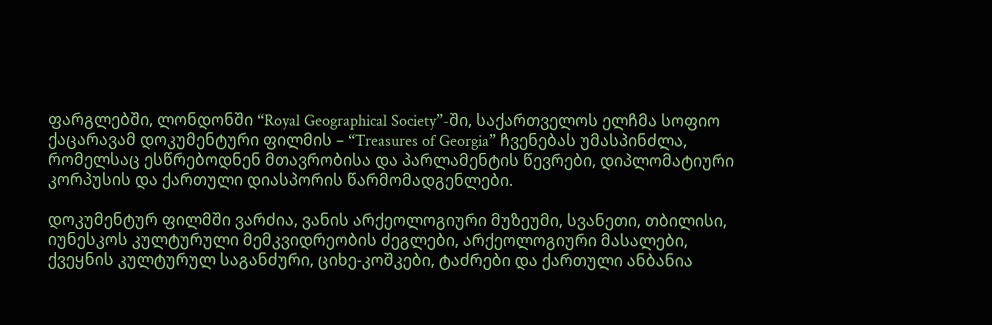ფარგლებში, ლონდონში “Royal Geographical Society”-ში, საქართველოს ელჩმა სოფიო ქაცარავამ დოკუმენტური ფილმის – “Treasures of Georgia” ჩვენებას უმასპინძლა, რომელსაც ესწრებოდნენ მთავრობისა და პარლამენტის წევრები, დიპლომატიური კორპუსის და ქართული დიასპორის წარმომადგენლები.

დოკუმენტურ ფილმში ვარძია, ვანის არქეოლოგიური მუზეუმი, სვანეთი, თბილისი, იუნესკოს კულტურული მემკვიდრეობის ძეგლები, არქეოლოგიური მასალები, ქვეყნის კულტურულ საგანძური, ციხე-კოშკები, ტაძრები და ქართული ანბანია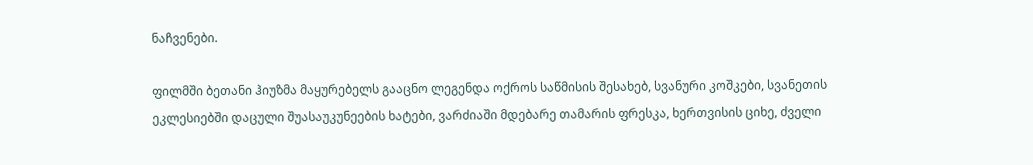ნაჩვენები.

ფილმში ბეთანი ჰიუზმა მაყურებელს გააცნო ლეგენდა ოქროს საწმისის შესახებ, სვანური კოშკები, სვანეთის ეკლესიებში დაცული შუასაუკუნეების ხატები, ვარძიაში მდებარე თამარის ფრესკა, ხერთვისის ციხე, ძველი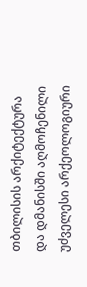თბილისის არქიტექტურა და დმანისში აღმოჩენილი უძველესი არქეოლოგიური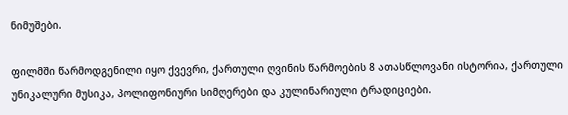ნიმუშები.

ფილმში წარმოდგენილი იყო ქვევრი, ქართული ღვინის წარმოების 8 ათასწლოვანი ისტორია, ქართული უნიკალური მუსიკა, პოლიფონიური სიმღერები და კულინარიული ტრადიციები.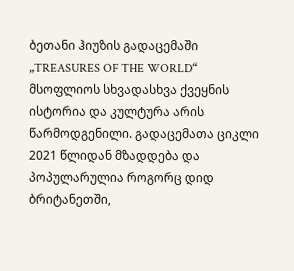ბეთანი ჰიუზის გადაცემაში „TREASURES OF THE WORLD“ მსოფლიოს სხვადასხვა ქვეყნის ისტორია და კულტურა არის წარმოდგენილი. გადაცემათა ციკლი 2021 წლიდან მზადდება და პოპულარულია როგორც დიდ ბრიტანეთში,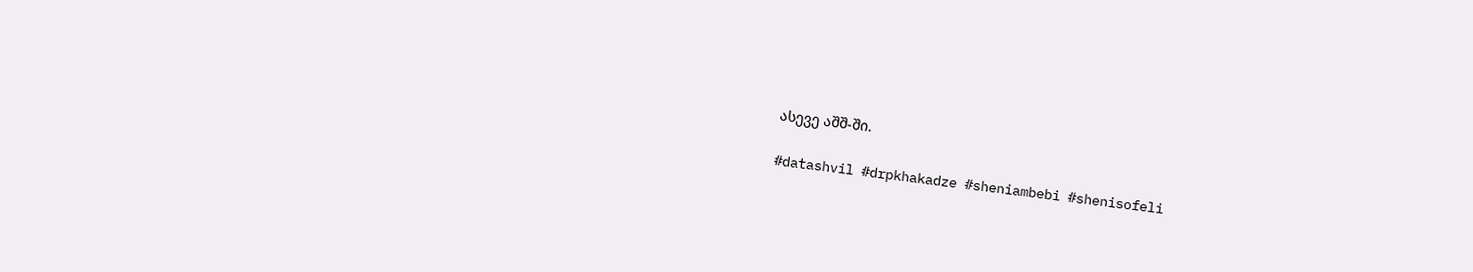ასევე აშშ-ში.

#datashvil #drpkhakadze #sheniambebi #shenisofeli